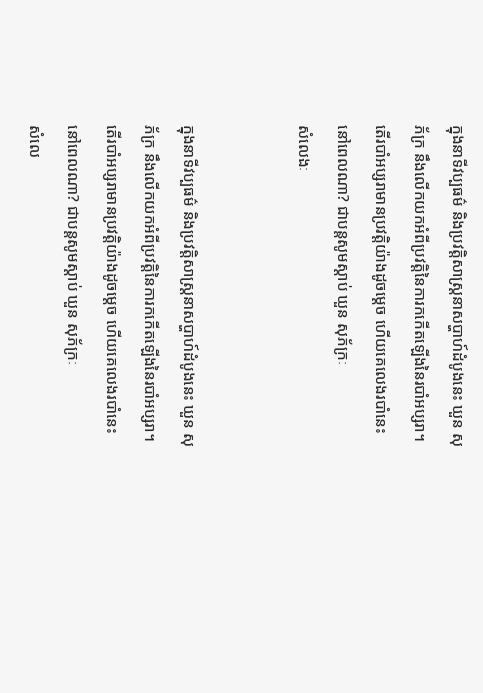ក្នុងនាទីវប្បធម៌ និងប្រវត្តិសាស្ដ្រនាសប្ហាហ៍ដំបូងនេះ ឃួន សុភ័ក្រ នឹងលើកយកអំពីប្រវត្តិនៃការកកើតឡើងនៃរបាំអប្សរា។
តើរបាំអប្សរាមានប្រវត្តិយ៉ាងដូចម្ដេច ហើយគេលេងរបាំនេះនៅពេលណា? ជាបន្តសូមស្ដាប់ ឃួន សុភ័ក្រៈ
សំលេងៈ


ក្នុងនាទីវប្បធម៌ និងប្រវត្តិសាស្ដ្រនាសប្ហាហ៍ដំបូងនេះ ឃួន សុភ័ក្រ នឹងលើកយកអំពីប្រវត្តិនៃការកកើតឡើងនៃរបាំអប្សរា។
តើរបាំអប្សរាមានប្រវត្តិយ៉ាងដូចម្ដេច ហើយគេលេងរបាំនេះនៅពេលណា? ជាបន្តសូមស្ដាប់ ឃួន សុភ័ក្រៈ
សំលេ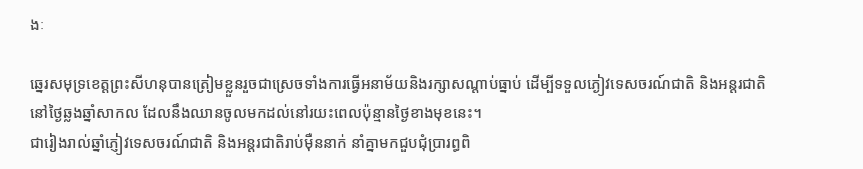ងៈ

ឆ្នេរសមុទ្រខេត្តព្រះសីហនុបានត្រៀមខ្លួនរួចជាស្រេចទាំងការធ្វើអនាម័យនិងរក្សាសណ្តាប់ធ្នាប់ ដើម្បីទទួលភ្ងៀវទេសចរណ៍ជាតិ និងអន្តរជាតិនៅថ្ងៃឆ្លងឆ្នាំសាកល ដែលនឹងឈានចូលមកដល់នៅរយះពេលប៉ុន្មានថ្ងៃខាងមុខនេះ។
ជារៀងរាល់ឆ្នាំភ្ញៀវទេសចរណ៍ជាតិ និងអន្តរជាតិរាប់ម៉ឺននាក់ នាំគ្នាមកជួបជុំប្រារព្ធពិ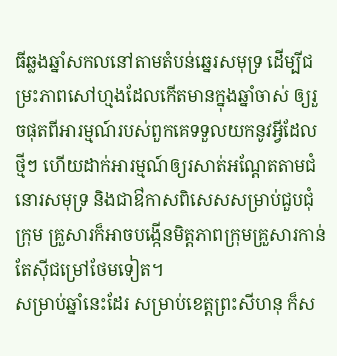ធីឆ្លងឆ្នាំសកលនៅតាមតំបន់ឆ្នេរសមុទ្រ ដើម្បីជម្រះភាពសៅហ្មងដែលកើតមានក្នុងឆ្នាំចាស់ ឲ្យរួចផុតពីអារម្មណ៍របស់ពួកគេទទួលយកនូវអ្វីដែលថ្មីៗ ហើយដាក់អារម្មណ៍ឲ្យរសាត់អណ្តែតតាមជំនោរសមុទ្រ និងជាឳកាសពិសេសសម្រាប់ជួបជុំក្រុម គ្រួសារក៏អាចបង្កើនមិត្តភាពក្រុមគ្រួសារកាន់តែស៊ីជម្រៅថែមទៀត។
សម្រាប់ឆ្នាំនេះដែរ សម្រាប់ខេត្តព្រះសីហនុ ក៏ស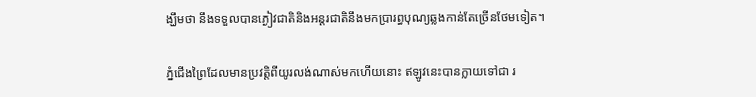ង្ឃឹមថា នឹងទទួលបានភ្ងៀវជាតិនិងអន្តរជាតិនឹងមកប្រារព្ធបុណ្យឆ្លងកាន់តែច្រើនថែមទៀត។

ភ្នំជើងព្រៃដែលមានប្រវត្តិពីយូរលង់ណាស់មកហើយនោះ ឥឡូវនេះបានក្លាយទៅជា រ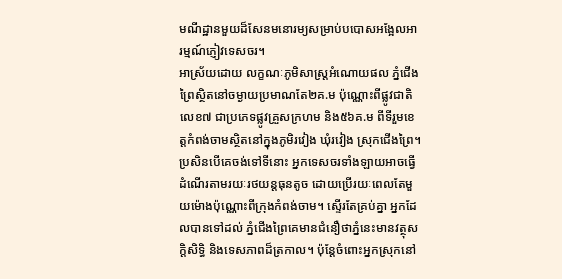មណីដ្ឋានមួយដ៏សែនមនោរម្យសម្រាប់បបោសអង្អែលអារម្មណ៍ភ្ញៀវទេសចរ។
អាស្រ័យដោយ លក្ខណៈភូមិសាស្ត្រអំណោយផល ភ្នំជើងព្រៃស្ថិតនៅចម្ងាយប្រមាណតែ២គ.ម ប៉ុណ្ណោះពីផ្លូវជាតិ លេខ៧ ជាប្រភេទផ្លូវគ្រួសក្រហម និង៥៦គ.ម ពីទីរួមខេត្តកំពង់ចាមស្ថិតនៅក្នុងភូមិរវៀង ឃុំរវៀង ស្រុកជើងព្រៃ។
ប្រសិនបើគេចង់ទៅទីនោះ អ្នកទេសចរទាំងឡាយអាចធ្វើដំណើរតាមរយៈរថយន្តធុនតូច ដោយប្រើរយៈពេលតែមួយម៉ោងប៉ុណ្ណោះពីក្រុងកំពង់ចាម។ ស្ទើរតែគ្រប់គ្នា អ្នកដែលបានទៅដល់ ភ្នំជើងព្រៃគេមានជំនឿថាភ្នំនេះមានវត្ថុសក្តិសិទ្ធិ និងទេសភាពដ៏ត្រកាល។ ប៉ុន្តែចំពោះអ្នកស្រុកនៅ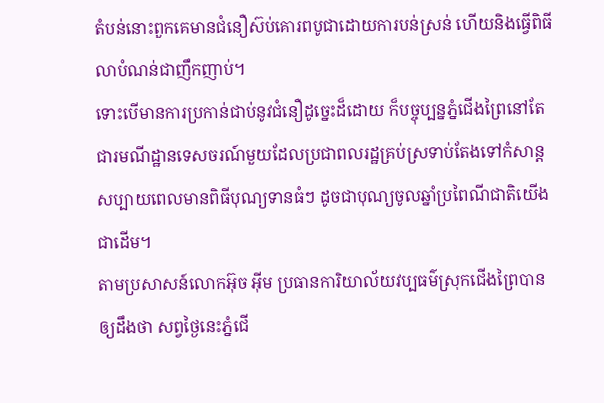តំបន់នោះពួកគេមានជំនឿស៊ប់គោរពបូជាដោយការបន់ស្រន់ ហើយនិងធ្វើពិធីលាបំណន់ជាញឹកញាប់។
ទោះបើមានការប្រកាន់ជាប់នូវជំនឿដូច្នេះដ៏ដោយ ក៏បច្ចុប្បន្នភ្នំជើងព្រៃនៅតែជារមណីដ្ឋានទេសចរណ៍មួយដែលប្រជាពលរដ្ឋគ្រប់ស្រទាប់តែងទៅកំសាន្តសប្បាយពេលមានពិធីបុណ្យទានធំៗ ដូចជាបុណ្យចូលឆ្នាំប្រពៃណីជាតិយើងជាដើម។
តាមប្រសាសន៍លោកអ៊ុច អ៊ីម ប្រធានការិយាល័យវប្បធម៌ស្រុកជើងព្រៃបានឲ្យដឹងថា សព្វថ្ងៃនេះភ្នំជើ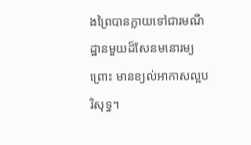ងព្រៃបានក្លាយទៅជារមណីដ្ឋានមួយដ៏សែនមនោរម្យព្រោះ មានខ្យល់អាកាសល្អបរិសុទ្ធ។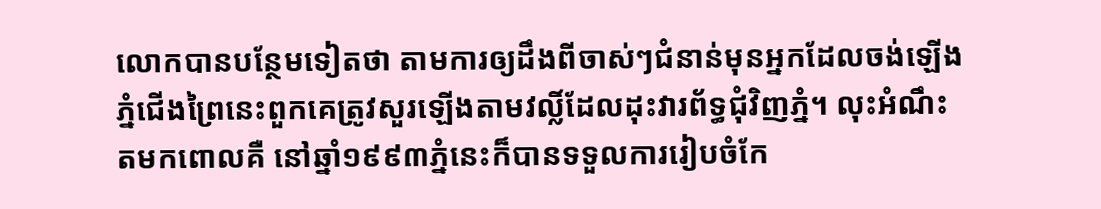លោកបានបន្ថែមទៀតថា តាមការឲ្យដឹងពីចាស់ៗជំនាន់មុនអ្នកដែលចង់ឡើងភ្នំជើងព្រៃនេះពួកគេត្រូវសួរឡើងតាមវល្លិ៍ដែលដុះវារព័ទ្ធជុំវិញភ្នំ។ លុះអំណឹះតមកពោលគឺ នៅឆ្នាំ១៩៩៣ភ្នំនេះក៏បានទទួលការរៀបចំកែ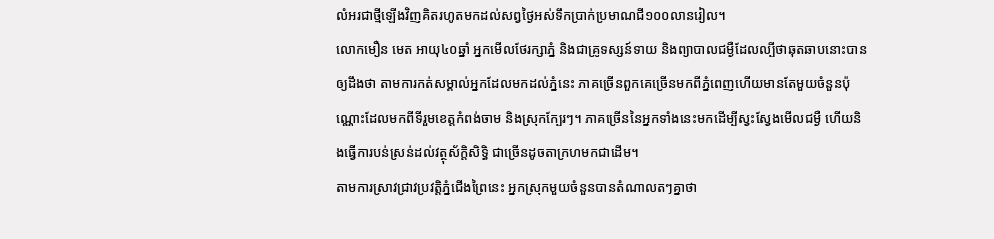លំអរជាថ្មីឡើងវិញគិតរហូតមកដល់សព្វថ្ងៃអស់ទឹកប្រាក់ប្រមាណជី១០០លានរៀល។
លោកមឿន មេត អាយុ៤០ឆ្នាំ អ្នកមើលថែរក្សាភ្នំ និងជាគ្រូទស្សន៍ទាយ និងព្យាបាលជម្ងឺដែលល្បីថាឆុតឆាបនោះបានឲ្យដឹងថា តាមការកត់សម្គាល់អ្នកដែលមកដល់ភ្នំនេះ ភាគច្រើនពួកគេច្រើនមកពីភ្នំពេញហើយមានតែមួយចំនួនប៉ុណ្ណោះដែលមកពីទីរួមខេត្តកំពង់ចាម និងស្រុកក្បែរៗ។ ភាគច្រើននៃអ្នកទាំងនេះមកដើម្បីស្វះស្វែងមើលជម្ងឺ ហើយនិងធ្វើការបន់ស្រន់ដល់វត្ថុស័ក្តិសិទ្ធិ ជាច្រើនដូចតាក្រហមកជាដើម។
តាមការស្រាវជ្រាវប្រវត្តិភ្នំជើងព្រៃនេះ អ្នកស្រុកមួយចំនួនបានតំណាលតៗគ្នាថា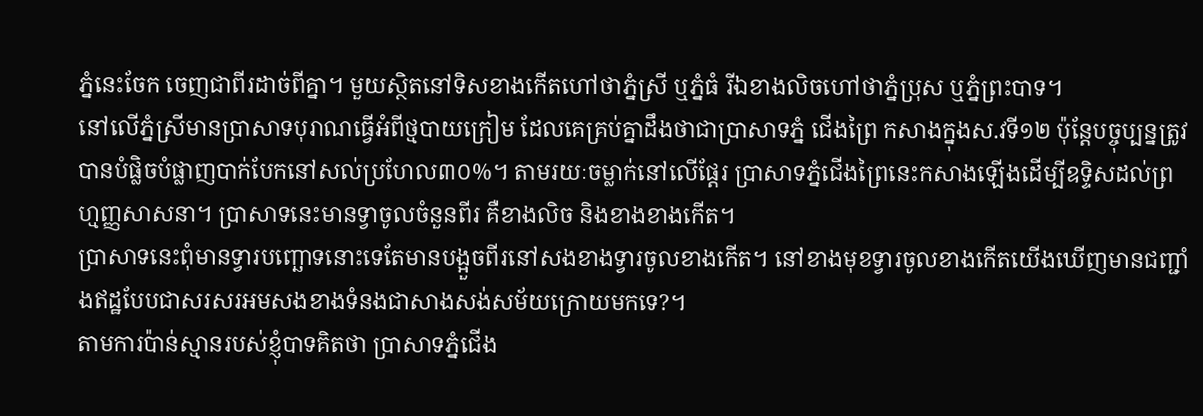ភ្នំនេះចែក ចេញជាពីរដាច់ពីគ្នា។ មួយស្ថិតនៅទិសខាងកើតហៅថាភ្នំស្រី ឬភ្នំធំ រីឯខាងលិចហៅថាភ្នំប្រុស ឬភ្នំព្រះបាទ។
នៅលើភ្នំស្រីមានប្រាសាទបុរាណធ្វើអំពីថ្មបាយក្រៀម ដែលគេគ្រប់គ្នាដឹងថាជាប្រាសាទភ្នំ ជើងព្រៃ កសាងក្នុងស.វទី១២ ប៉ុន្តែបច្ចុប្បន្នត្រូវបានបំផ្លិចបំផ្លាញបាក់បែកនៅសល់ប្រហែល៣០%។ តាមរយៈចម្លាក់នៅលើផ្តែរ ប្រាសាទភ្នំជើងព្រៃនេះកសាងឡើងដើម្បីឧទ្ទិសដល់ព្រហ្មញ្ញសាសនា។ ប្រាសាទនេះមានទ្វាចូលចំនួនពីរ គឺខាងលិច និងខាងខាងកើត។
ប្រាសាទនេះពុំមានទ្វារបញ្ឆោទនោះទេតែមានបង្អួចពីរនៅសងខាងទ្វារចូលខាងកើត។ នៅខាងមុខទ្វារចូលខាងកើតយើងឃើញមានជញ្ជាំងឥដ្ឋបែបជាសរសរអមសងខាងទំនងជាសាងសង់សម័យក្រោយមកទេ?។
តាមការប៉ាន់ស្មានរបស់ខ្ញុំបាទគិតថា ប្រាសាទភ្នំជើង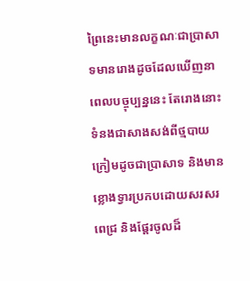ព្រៃនេះមានលក្ខណៈជាប្រាសាទមានរោងដូចដែលឃើញនាពេលបច្ចុប្បន្ននេះ តែរោងនោះទំនងជាសាងសង់ពីថ្មបាយក្រៀមដូចជាប្រាសាទ និងមានខ្លោងទ្វារប្រកបដោយសរសរពេជ្រ និងផ្តែរចូលដ៏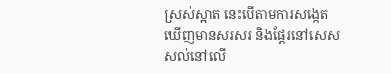ស្រស់ស្អាត នេះបើតាមការសង្កេតឃើញមានសរសរ និងផ្តែរនៅសេសសល់នៅលើ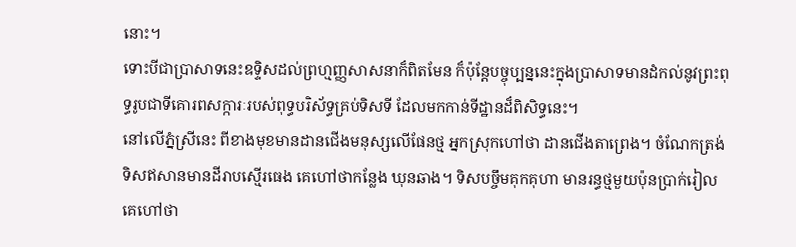នោះ។
ទោះបីជាប្រាសាទនេះឧទ្ទិសដល់ព្រហ្មញ្ញសាសនាក៏ពិតមែន ក៏ប៉ុន្តែបច្ចុប្បន្ននេះក្នុងប្រាសាទមានដំកល់នូវព្រះពុទ្ធរូបជាទីគោរពសក្ការៈរបស់ពុទ្ធបរិស័ទ្ធគ្រប់ទិសទី ដែលមកកាន់ទីដ្ឋានដ៏ពិសិទ្ធនេះ។
នៅលើភ្នំស្រីនេះ ពីខាងមុខមានដានជើងមនុស្សលើផែនថ្ម អ្នកស្រុកហៅថា ដានជើងតាព្រេង។ ចំណែកត្រង់ទិសឥសានមានដីរាបស្មើរធេង គេហៅថាកន្លែង ឃុនឆាង។ ទិសបច្ចឹមគុកគុហា មានរន្ធថ្មមួយប៉ុនប្រាក់រៀល គេហៅថា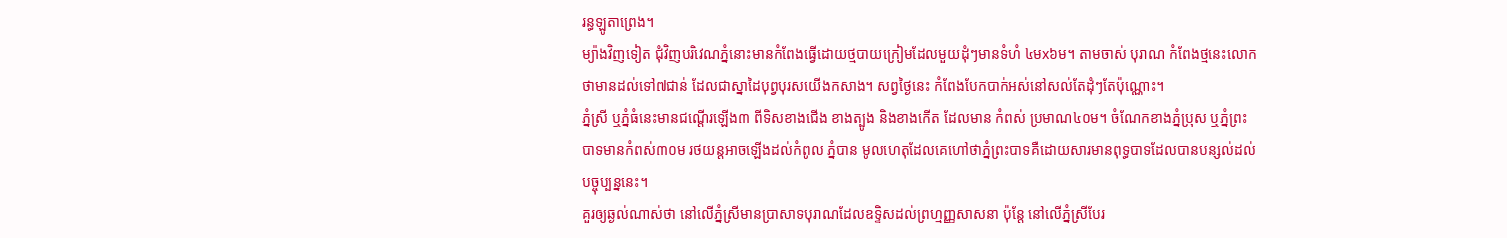រន្ធឡូតាព្រេង។
ម្យ៉ាងវិញទៀត ជុំវិញបរិវេណភ្នំនោះមានកំពែងធ្វើដោយថ្មបាយក្រៀមដែលមួយដុំៗមានទំហំ ៤មx៦ម។ តាមចាស់ បុរាណ កំពែងថ្មនេះលោកថាមានដល់ទៅ៧ជាន់ ដែលជាស្នាដៃបុព្វបុរសយើងកសាង។ សព្វថ្ងៃនេះ កំពែងបែកបាក់អស់នៅសល់តែដុំៗតែប៉ុណ្ណោះ។
ភ្នំស្រី ឬភ្នំធំនេះមានជណ្តើរឡើង៣ ពីទិសខាងជើង ខាងត្បូង និងខាងកើត ដែលមាន កំពស់ ប្រមាណ៤០ម។ ចំណែកខាងភ្នំប្រុស ឬភ្នំព្រះបាទមានកំពស់៣០ម រថយន្តអាចឡើងដល់កំពូល ភ្នំបាន មូលហេតុដែលគេហៅថាភ្នំព្រះបាទគឺដោយសារមានពុទ្ធបាទដែលបានបន្សល់ដល់បច្ចុប្បន្ននេះ។
គួរឲ្យឆ្ងល់ណាស់ថា នៅលើភ្នំស្រីមានប្រាសាទបុរាណដែលឧទ្ទិសដល់ព្រហ្មញ្ញសាសនា ប៉ុន្តែ នៅលើភ្នំស្រីបែរ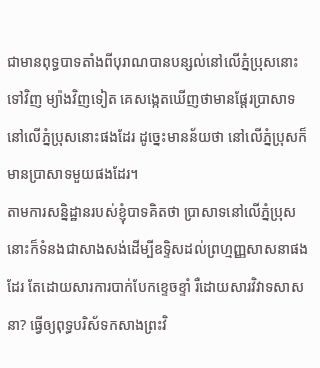ជាមានពុទ្ធបាទតាំងពីបុរាណបានបន្សល់នៅលើភ្នំប្រុសនោះទៅវិញ ម្យ៉ាងវិញទៀត គេសង្កេតឃើញថាមានផ្តែរប្រាសាទនៅលើភ្នំប្រុសនោះផងដែរ ដូច្នេះមានន័យថា នៅលើភ្នំប្រុសក៏មានប្រាសាទមួយផងដែរ។
តាមការសន្និដ្ឋានរបស់ខ្ញុំបាទគិតថា ប្រាសាទនៅលើភ្នំប្រុសនោះក៏ទំនងជាសាងសង់ដើម្បីឧទ្ទិសដល់ព្រហ្មញ្ញសាសនាផងដែរ តែដោយសារការបាក់បែកខ្ទេចខ្ទាំ រឺដោយសារវិវាទសាសនា? ធ្វើឲ្យពុទ្ធបរិស័ទកសាងព្រះវិ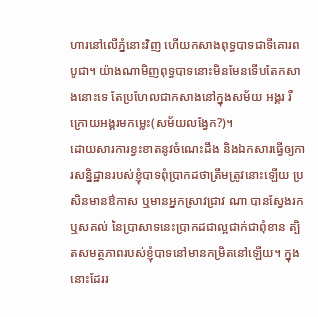ហារនៅលើភ្នំនោះវិញ ហើយកសាងពុទ្ធបាទជាទីគោរពបូជា។ យ៉ាងណាមិញពុទ្ធបាទនោះមិនមែនទើបតែកសាងនោះទេ តែប្រហែលជាកសាងនៅក្នុងសម័យ អង្គរ រឺក្រោយអង្គរមកម្លេះ(សម័យលង្វែក?)។
ដោយសារការខ្វះខាតនូវចំណេះដឹង និងឯកសារធ្វើឲ្យការសន្និដ្ឋានរបស់ខ្ញុំបាទពុំប្រាកដថាត្រឹមត្រូវនោះឡើយ ប្រសិនមានឳកាស ឬមានអ្នកស្រាវជ្រាវ ណា បានស្វែងរកឬសគល់ នៃប្រាសាទនេះប្រាកដជាល្អជាក់ជាពុំខាន ត្បិតសមត្ថភាពរបស់ខ្ញុំបាទនៅមានកម្រិតនៅឡើយ។ ក្នុងនោះដែររ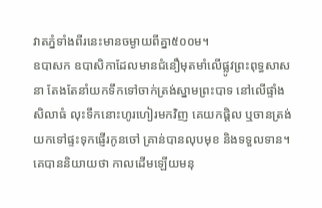វាតភ្នំទាំងពីរនេះមានចម្ងាយពីគ្នា៥០០ម។
ឧបាសក ឧបាសិកាដែលមានជំនឿមុតមាំលើផ្លូវព្រះពុទ្ធសាសនា តែងតែនាំយកទឹកទៅចាក់ត្រង់ស្នាមព្រះបាទ នៅលើផ្ទាំងសិលាធំ លុះទឹកនោះហូរហៀរមកវិញ គេយកផ្តិល ឬចានត្រង់យកទៅផ្ទះទុកផ្ញើរកូនចៅ គ្រាន់បានលុបមុខ និងទទួលទាន។
គេបាននិយាយថា កាលដើមឡើយមនុ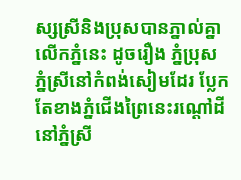ស្សស្រីនិងប្រុសបានភ្នាល់គ្នាលើកភ្នំនេះ ដូចរឿង ភ្នំប្រុស ភ្នំស្រីនៅកំពង់សៀមដែរ ប្លែកតែខាងភ្នំជើងព្រៃនេះរណ្តៅដីនៅភ្នំស្រី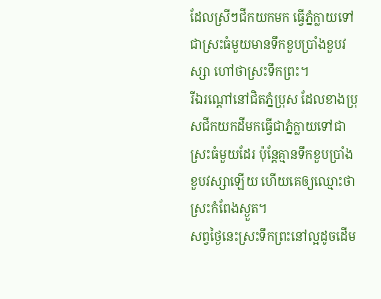ដែលស្រីៗជីកយកមក ធ្វើភ្នំក្លាយទៅជាស្រះធំមួយមានទឹកខួបប្រាំងខួបវស្សា ហៅថាស្រះទឹកព្រះ។
រីឯរណ្តៅនៅជិតភ្នំប្រុស ដែលខាងប្រុសជីកយកដីមកធ្វើជាភ្នំក្លាយទៅជាស្រះធំមួយដែរ ប៉ុន្តែគ្មានទឹកខួបប្រាំងខួបវស្សាឡើយ ហើយគេឲ្យឈ្មោះថាស្រះកំពែងស្ងួត។
សព្វថ្ងៃនេះស្រះទឹកព្រះនៅល្អដូចដើម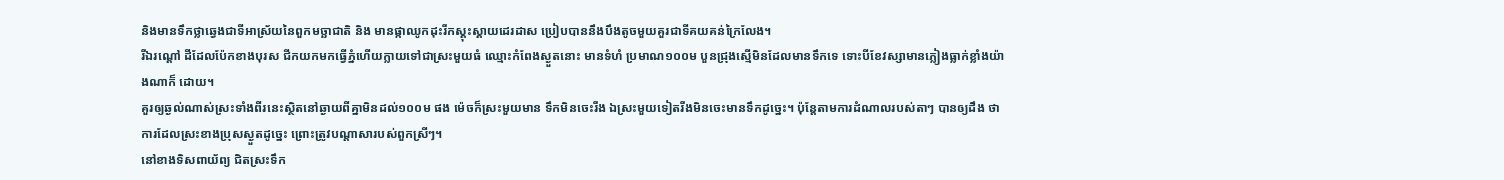និងមានទឹកថ្លាឆ្វេងជាទីអាស្រ័យនៃពួកមច្ឆាជាតិ និង មានផ្កាឈូកដុះរីកស្គុះស្គាយដេរដាស ប្រៀបបាននឹងបឹងតូចមួយគួរជាទីគយគន់ក្រៃលែង។
រីឯរណ្តៅ ដីដែលប៉ែកខាងបុរស ជីកយកមកធ្វើភ្នំហើយក្លាយទៅជាស្រះមួយធំ ឈ្មោះកំពែងស្ងួតនោះ មានទំហំ ប្រមាណ១០០ម បួនជ្រុងស្មើមិនដែលមានទឹកទេ ទោះបីខែវស្សាមានភ្លៀងធ្លាក់ខ្លាំងយ៉ាងណាក៏ ដោយ។
គួរឲ្យឆ្ងល់ណាស់ស្រះទាំងពីរនេះស្ថិតនៅឆ្ងាយពីគ្នាមិនដល់១០០ម ផង ម៉េចក៏ស្រះមួយមាន ទឹកមិនចេះរីង ឯស្រះមួយទៀតរីងមិនចេះមានទឹកដូច្នេះ។ ប៉ុន្តែតាមការដំណាលរបស់តាៗ បានឲ្យដឹង ថាការដែលស្រះខាងប្រុសស្ងួតដូច្នេះ ព្រោះត្រូវបណ្តាសារបស់ពួកស្រីៗ។
នៅខាងទិសពាយ័ព្យ ជិតស្រះទឹក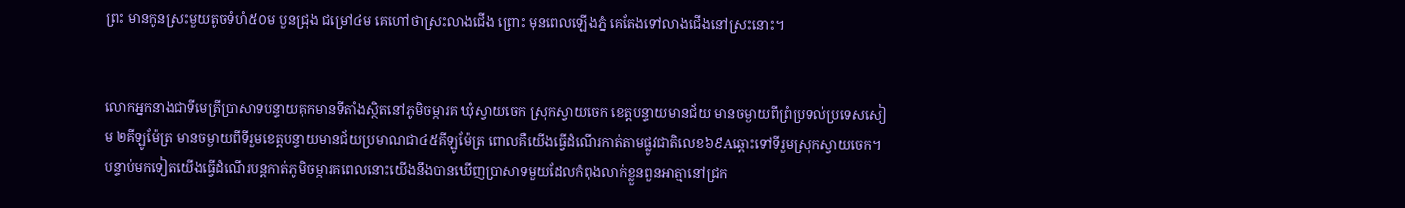ព្រះ មានកូនស្រះមួយតូចទំហំ៥០ម បួនជ្រុង ជម្រៅ៤ម គេហៅថាស្រះលាងជើង ព្រោះ មុនពេលឡើងភ្នំ គេតែងទៅលាងជើងនៅស្រះនោះ។


លោកអ្នកនាងជាទីមេត្រីប្រាសាទបន្ទាយគុកមានទីតាំងស្ថិតនៅភូមិចម្ការគ ឃុំស្វាយចេក ស្រុកស្វាយចេក ខេត្តបន្ទាយមានជ័យ មានចម្ងាយពីព្រំប្រទល់ប្រទេសសៀម ២គីឡូម៉ែត្រ មានចម្ងាយពីទីរួមខេត្តបន្ទាយមានជ័យប្រមាណជា៤៥គីឡូម៉ែត្រ ពោលគឺយើងធ្វើដំណើរកាត់តាមផ្លូវជាតិលេខ៦៩Aឆ្ពោះទៅទីរួមស្រុកស្វាយចេក។
បន្ទាប់មកទៀតយើងធ្វើដំណើរបន្តកាត់ភូមិចម្ការគពេលនោះយើងនឹងបានឃើញប្រាសាទមួយដែលកំពុងលាក់ខ្លួនពួនអាត្មានៅជ្រក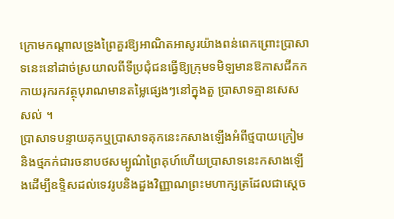ក្រោមកណ្តាលទ្រូងព្រៃគួរឱ្យអាណិតអាសូរយ៉ាងពន់ពេកព្រោះប្រាសាទនេះនៅដាច់ស្រយាលពីទីប្រជុំជនធ្វើឱ្យក្រុមទមិឡមានឱកាសជីកកកាយរុករកវត្ថុបុរាណមានតម្លៃផ្សេងៗនៅក្នុងតួ ប្រាសាទគ្មានសេសសល់ ។
ប្រាសាទបន្ទាយគុកឬប្រាសាទគុកនេះកសាងឡើងអំពីថ្មបាយក្រៀមនិងថ្មភក់ជារចនាបថសម្បូណ៌ព្រៃគុហ៍ហើយប្រាសាទនេះកសាងឡើងដើម្បីឧទ្ទិសដល់ទេវរូបនិងដួងវិញ្ញាណព្រះមហាក្សត្រដែលជាស្តេច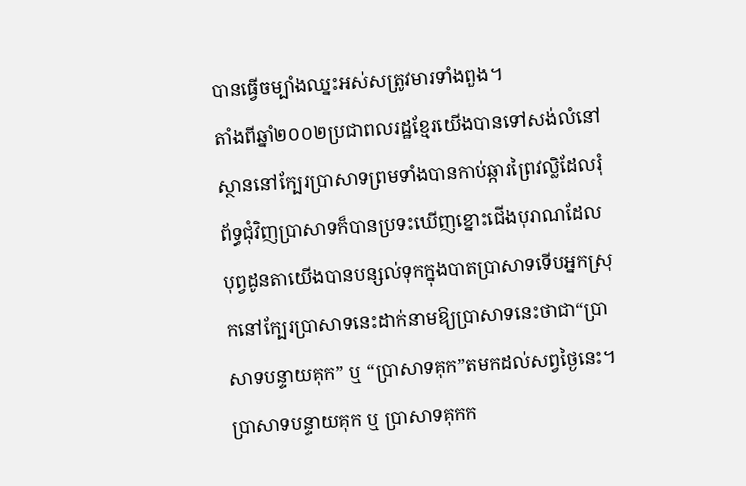បានធ្វើចម្បាំងឈ្នះអស់សត្រូវមារទាំងពួង។
តាំងពីឆ្នាំ២០០២ប្រជាពលរដ្ឋខ្មែរយើងបានទៅសង់លំនៅស្ថាននៅក្បែរប្រាសាទព្រមទាំងបានកាប់ឆ្ការព្រៃវល្លិដែលរុំព័ទ្ធជុំវិញប្រាសាទក៏បានប្រទះឃើញខ្នោះជើងបុរាណដែលបុព្វដូនតាយើងបានបន្សល់ទុកក្នុងបាតប្រាសាទទើបអ្នកស្រុកនៅក្បែរប្រាសាទនេះដាក់នាមឱ្យប្រាសាទនេះថាជា“ប្រាសាទបន្ទាយគុក” ឬ “ប្រាសាទគុក”តមកដល់សព្វថ្ងៃនេះ។
ប្រាសាទបន្ទាយគុក ឬ ប្រាសាទគុកក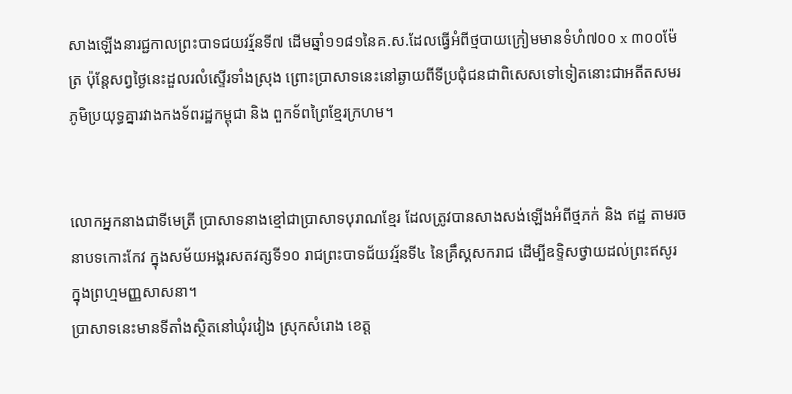សាងឡើងនារជ្ជកាលព្រះបាទជយវរ្ម័នទី៧ ដើមឆ្នាំ១១៨១នៃគ.ស.ដែលធ្វើអំពីថ្មបាយក្រៀមមានទំហំ៧០០ x ៣០០ម៉ែត្រ ប៉ុន្តែសព្វថ្ងៃនេះដួលរលំស្ទើរទាំងស្រុង ព្រោះប្រាសាទនេះនៅឆ្ងាយពីទីប្រជុំជនជាពិសេសទៅទៀតនោះជាអតីតសមរភូមិប្រយុទ្ធគ្នារវាងកងទ័ពរដ្ឋកម្ពុជា និង ពួកទ័ពព្រៃខ្មែរក្រហម។


លោកអ្នកនាងជាទីមេត្រី ប្រាសាទនាងខ្មៅជាប្រាសាទបុរាណខ្មែរ ដែលត្រូវបានសាងសង់ឡើងអំពីថ្មភក់ និង ឥដ្ឋ តាមរចនាបទកោះកែវ ក្នុងសម័យអង្គរសតវត្សទី១០ រាជព្រះបាទជ័យវរ្ម័នទី៤ នៃគ្រឹស្គសករាជ ដើម្បីឧទ្ទិសថ្វាយដល់ព្រះឥសូរ ក្នុងព្រហ្មមញ្ញសាសនា។
ប្រាសាទនេះមានទីតាំងស្ថិតនៅឃុំរវៀង ស្រុកសំរោង ខេត្ត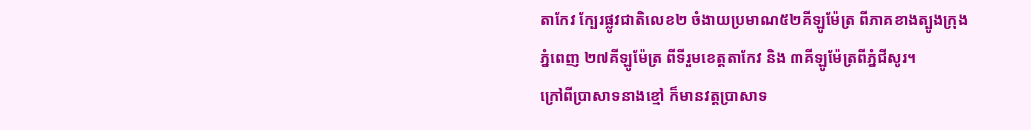តាកែវ ក្បែរផ្លូវជាតិលេខ២ ចំងាយប្រមាណ៥២គីឡូម៉ែត្រ ពីភាគខាងត្បូងក្រុងភ្នំពេញ ២៧គីឡូម៉ែត្រ ពីទីរួមខេត្តតាកែវ និង ៣គីឡូម៉ែត្រពីភ្នំជីសូរ។
ក្រៅពីប្រាសាទនាងខ្មៅ ក៏មានវត្ដប្រាសាទ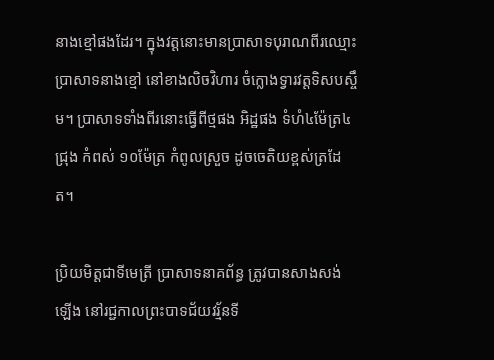នាងខ្មៅផងដែរ។ ក្នុងវត្ដនោះមានប្រាសាទបុរាណពីរឈ្មោះប្រាសាទនាងខ្មៅ នៅខាងលិចវិហារ ចំក្លោងទ្វារវត្ដទិសបស្ចឹម។ ប្រាសាទទាំងពីរនោះធ្វើពីថ្មផង អិដ្ឋផង ទំហំ៤ម៉ែត្រ៤ជ្រុង កំពស់ ១០ម៉ែត្រ កំពូលស្រួច ដូចចេតិយខ្ពស់ត្រដែត។

ប្រិយមិត្តជាទីមេត្រី ប្រាសាទនាគព័ន្ធ ត្រូវបានសាងសង់ឡើង នៅរជ្ជកាលព្រះបាទជ័យវរ្ម័នទី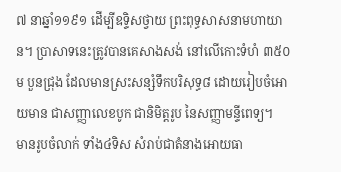៧ នាឆ្នាំ១១៩១ ដើម្បីឧទ្ទិសថ្វាយ ព្រះពុទ្ធសាសនាមហាយាន។ ប្រាសាទនេះត្រូវបានគេសាងសង់ នៅលើកោះទំហំ ៣៥០ម បួនជ្រុង ដែលមានស្រះសន្សំទឹកបរិសុទ្ធ៨ ដោយរៀបចំអោយមាន ជាសញ្ញាលេខបូក ជានិមិត្ដរូប នៃសញ្ញាមន្ទីពេទ្យ។
មានរូបចំលាក់ ទាំង៤ទិស សំរាប់ជាតំនាងអោយធា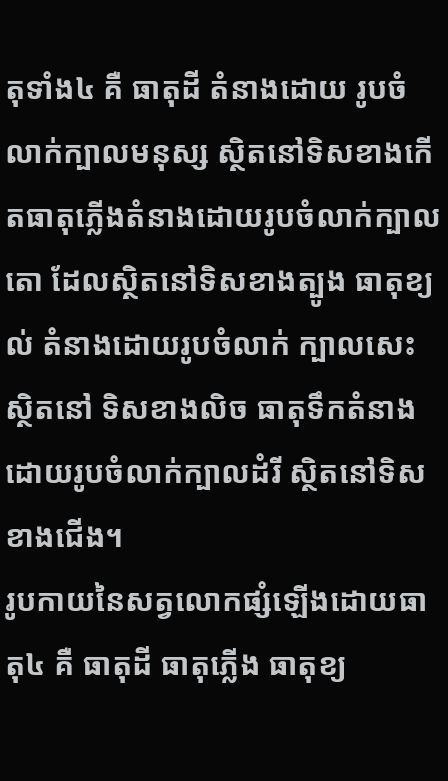តុទាំង៤ គឺ ធាតុដី តំនាងដោយ រូបចំលាក់ក្បាលមនុស្ស ស្ថិតនៅទិសខាងកើតធាតុភ្លើងតំនាងដោយរូបចំលាក់ក្បាលតោ ដែលស្ថិតនៅទិសខាងត្បូង ធាតុខ្យល់ តំនាងដោយរូបចំលាក់ ក្បាលសេះ ស្ថិតនៅ ទិសខាងលិច ធាតុទឹកតំនាងដោយរូបចំលាក់ក្បាលដំរី ស្ថិតនៅទិសខាងជើង។
រូបកាយនៃសត្វលោកផ្សំឡើងដោយធាតុ៤ គឺ ធាតុដី ធាតុភ្លើង ធាតុខ្យ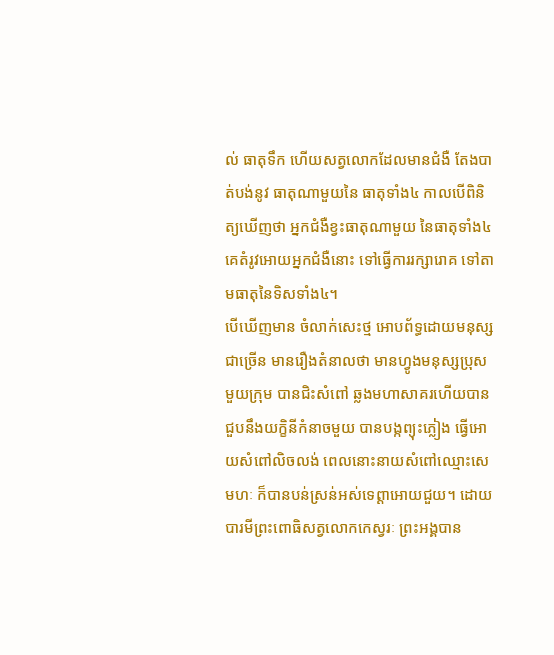ល់ ធាតុទឹក ហើយសត្វលោកដែលមានជំងឺ តែងបាត់បង់នូវ ធាតុណាមួយនៃ ធាតុទាំង៤ កាលបើពិនិត្យឃើញថា អ្នកជំងឺខ្វះធាតុណាមួយ នៃធាតុទាំង៤ គេតំរូវអោយអ្នកជំងឺនោះ ទៅធ្វើការរក្សារោគ ទៅតាមធាតុនៃទិសទាំង៤។
បើឃើញមាន ចំលាក់សេះថ្ម អោបព័ទ្ធដោយមនុស្ស ជាច្រើន មានរឿងតំនាលថា មានហ្វូងមនុស្សប្រុសមួយក្រុម បានជិះសំពៅ ឆ្លងមហាសាគរហើយបានជួបនឹងយក្ខិនីកំនាចមួយ បានបង្កព្យុះភ្លៀង ធ្វើអោយសំពៅលិចលង់ ពេលនោះនាយសំពៅឈ្មោះសេមហៈ ក៏បានបន់ស្រន់អស់ទេព្ដាអោយជួយ។ ដោយបារមីព្រះពោធិសត្វលោកកេស្វរៈ ព្រះអង្គបាន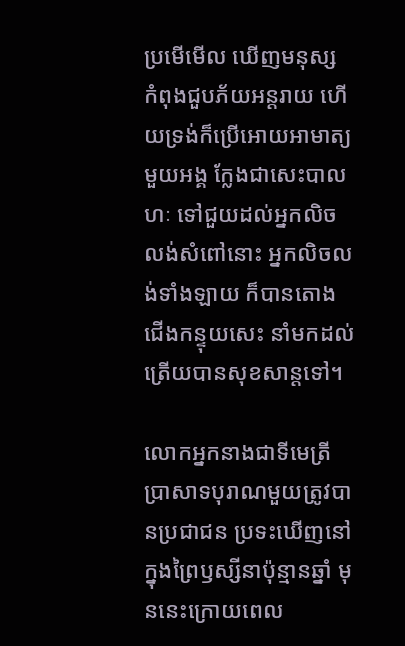ប្រមើមើល ឃើញមនុស្ស កំពុងជួបភ័យអន្ដរាយ ហើយទ្រង់ក៏ប្រើអោយអាមាត្យមួយអង្គ ក្លែងជាសេះបាលហៈ ទៅជួយដល់អ្នកលិចលង់សំពៅនោះ អ្នកលិចលង់ទាំងឡាយ ក៏បានតោងជើងកន្ទុយសេះ នាំមកដល់ត្រើយបានសុខសាន្ដទៅ។

លោកអ្នកនាងជាទីមេត្រី ប្រាសាទបុរាណមួយត្រូវបានប្រជាជន ប្រទះឃើញនៅ ក្នុងព្រៃឫស្សីនាប៉ុន្មានឆ្នាំ មុននេះក្រោយពេល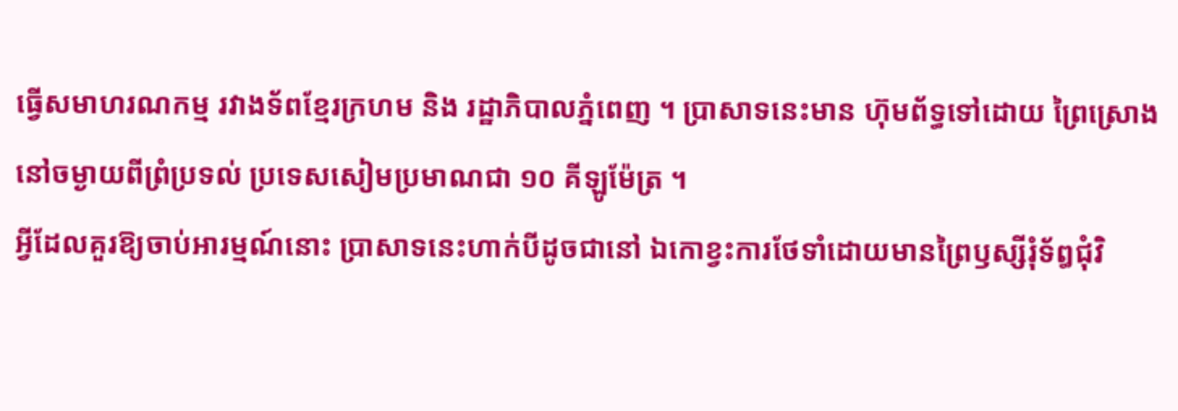ធ្វើសមាហរណកម្ម រវាងទ័ពខ្មែរក្រហម និង រដ្ឋាភិបាលភ្នំពេញ ។ ប្រាសាទនេះមាន ហ៊ុមព័ទ្ធទៅដោយ ព្រៃស្រោង នៅចម្ងាយពីព្រំប្រទល់ ប្រទេសសៀមប្រមាណជា ១០ គីឡូម៉ែត្រ ។
អ្វីដែលគួរឱ្យចាប់អារម្មណ៍នោះ ប្រាសាទនេះហាក់បីដូចជានៅ ឯកោខ្វះការថែទាំដោយមានព្រៃឫស្សីរុំទ័ឰជុំវិ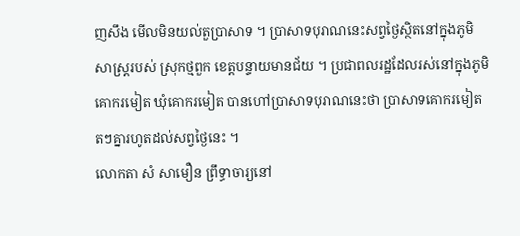ញសឹង មើលមិនយល់តួប្រាសាទ ។ ប្រាសាទបុរាណនេះសព្វថ្ងៃស្ថិតនៅក្នុងភូមិសាស្ត្ររបស់ ស្រុកថ្មពួក ខេត្តបន្ទាយមានជ័យ ។ ប្រជាពលរដ្ឋដែលរស់នៅក្នុងភូមិ គោករមៀត ឃុំគោករមៀត បានហៅប្រាសាទបុរាណនេះថា ប្រាសាទគោករមៀត តៗគ្នារហូតដល់សព្វថ្ងៃនេះ ។
លោកតា សំ សាមឿន ព្រឹទ្ធាចារ្យនៅ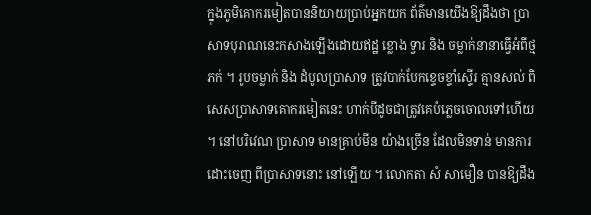ក្នុងភូមិគោករមៀតបាននិយាយប្រាប់អ្នកយក ព័ត៌មានយើងឱ្យដឹងថា ប្រាសាទបុរាណនេះកសាងឡើងដោយឥដ្ឋ ខ្លោង ទ្វារ និង ចម្លាក់នានាធ្វើអំពីថ្មភក់ ។ រូបចម្លាក់ និង ដំបូលប្រាសាទ ត្រូវបាក់បែកខ្ទេចខ្ទាំស្ទើរ គ្មានសល់ ពិសេសប្រាសាទគោករមៀតនេះ ហាក់បីដូចជាត្រូវគេបំភ្លេចចោលទៅហើយ ។ នៅបរិវេណ ប្រាសាទ មានគ្រាប់មីន យ៉ាងច្រើន ដែលមិនទាន់ មានការដោះចេញ ពីប្រាសាទនោះ នៅឡើយ ។ លោកតា សំ សាមឿន បានឱ្យដឹង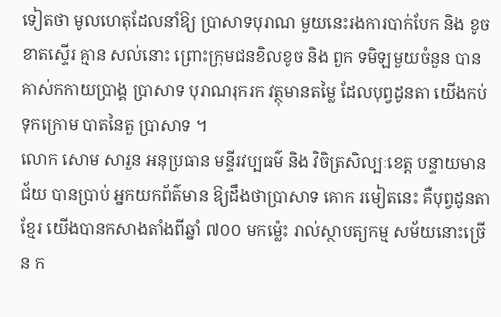ទៀតថា មូលហេតុដែលនាំឱ្យ ប្រាសាទបុរាណ មួយនេះរងការបាក់បែក និង ខូចខាតស្ទើរ គ្មាន សល់នោះ ព្រោះក្រុមជនខិលខូច និង ពួក ទមិឡមួយចំនួន បានគាស់កកាយប្រាង្គ ប្រាសាទ បុរាណរុករក វត្ថុមានតម្លៃ ដែលបុព្វដូនតា យើងកប់ទុកក្រោម បាតនៃតួ ប្រាសាទ ។
លោក សោម សារួន អនុប្រធាន មន្ទីរវប្បធម៌ និង វិចិត្រសិល្បៈខេត្ត បន្ទាយមានជ័យ បានប្រាប់ អ្នកយកព័ត៌មាន ឱ្យដឹងថាប្រាសាទ គោក រមៀតនេះ គឺបុព្វដូនតាខ្មែរ យើងបានកសាងតាំងពីឆ្នាំ ៧០០ មកម៉្លេះ រាល់ស្ថាបត្យកម្ម សម័យនោះច្រើន ក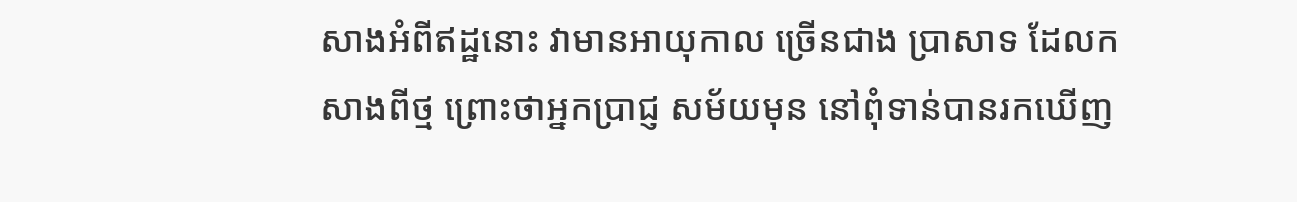សាងអំពីឥដ្ឋនោះ វាមានអាយុកាល ច្រើនជាង ប្រាសាទ ដែលកសាងពីថ្ម ព្រោះថាអ្នកប្រាជ្ញ សម័យមុន នៅពុំទាន់បានរកឃើញ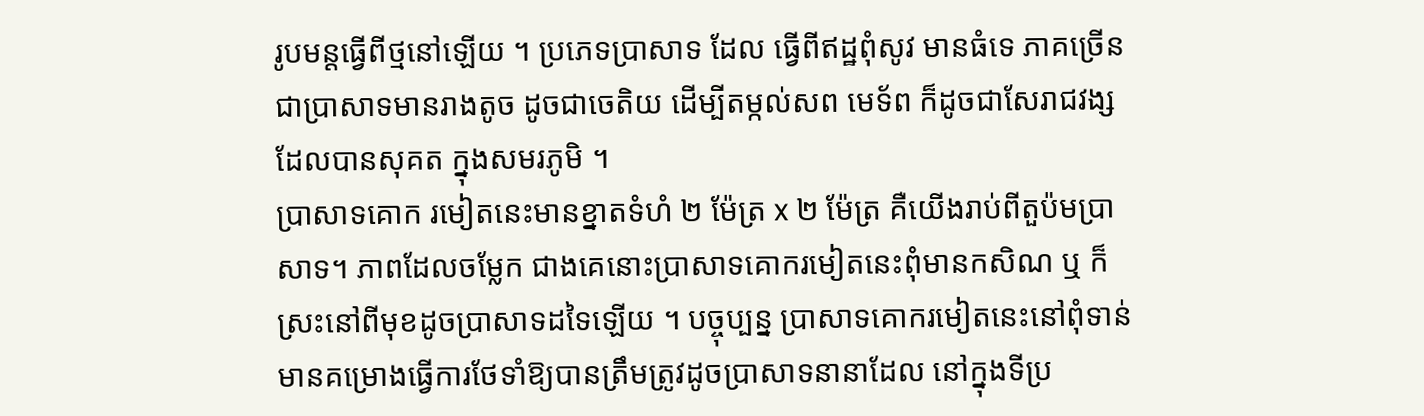រូបមន្តធ្វើពីថ្មនៅឡើយ ។ ប្រភេទប្រាសាទ ដែល ធ្វើពីឥដ្ឋពុំសូវ មានធំទេ ភាគច្រើន ជាប្រាសាទមានរាងតូច ដូចជាចេតិយ ដើម្បីតម្កល់សព មេទ័ព ក៏ដូចជាសែរាជវង្ស ដែលបានសុគត ក្នុងសមរភូមិ ។
ប្រាសាទគោក រមៀតនេះមានខ្នាតទំហំ ២ ម៉ែត្រ x ២ ម៉ែត្រ គឺយើងរាប់ពីតួប៉មប្រាសាទ។ ភាពដែលចម្លែក ជាងគេនោះប្រាសាទគោករមៀតនេះពុំមានកសិណ ឬ ក៏ស្រះនៅពីមុខដូចប្រាសាទដទៃឡើយ ។ បច្ចុប្បន្ន ប្រាសាទគោករមៀតនេះនៅពុំទាន់មានគម្រោងធ្វើការថែទាំឱ្យបានត្រឹមត្រូវដូចប្រាសាទនានាដែល នៅក្នុងទីប្រ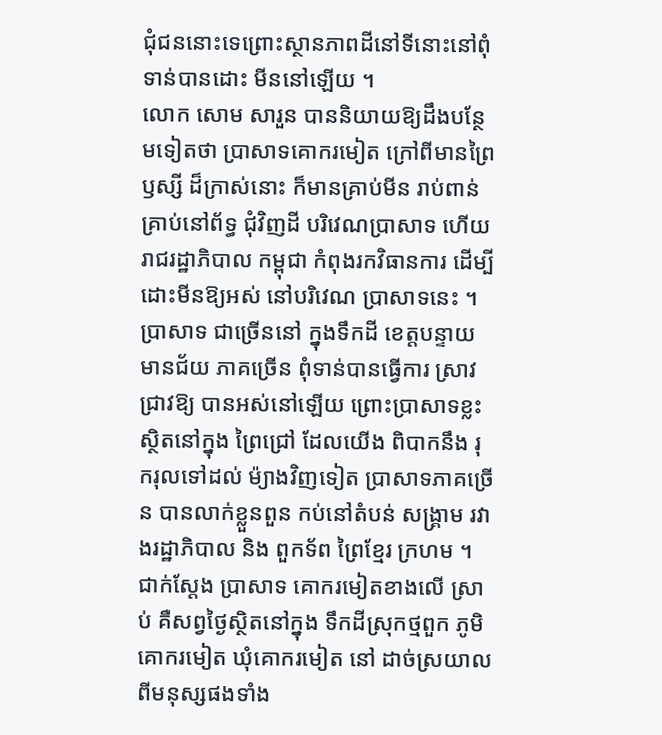ជុំជននោះទេព្រោះស្ថានភាពដីនៅទីនោះនៅពុំទាន់បានដោះ មីននៅឡើយ ។
លោក សោម សារួន បាននិយាយឱ្យដឹងបន្ថែមទៀតថា ប្រាសាទគោករមៀត ក្រៅពីមានព្រៃឫស្សី ដ៏ក្រាស់នោះ ក៏មានគ្រាប់មីន រាប់ពាន់គ្រាប់នៅព័ទ្ធ ជុំវិញដី បរិវេណប្រាសាទ ហើយ រាជរដ្ឋាភិបាល កម្ពុជា កំពុងរកវិធានការ ដើម្បីដោះមីនឱ្យអស់ នៅបរិវេណ ប្រាសាទនេះ ។ ប្រាសាទ ជាច្រើននៅ ក្នុងទឹកដី ខេត្តបន្ទាយមានជ័យ ភាគច្រើន ពុំទាន់បានធ្វើការ ស្រាវជ្រាវឱ្យ បានអស់នៅឡើយ ព្រោះប្រាសាទខ្លះ ស្ថិតនៅក្នុង ព្រៃជ្រៅ ដែលយើង ពិបាកនឹង រុករុលទៅដល់ ម៉្យាងវិញទៀត ប្រាសាទភាគច្រើន បានលាក់ខ្លួនពួន កប់នៅតំបន់ សង្គ្រាម រវាងរដ្ឋាភិបាល និង ពួកទ័ព ព្រៃខ្មែរ ក្រហម ។
ជាក់ស្តែង ប្រាសាទ គោករមៀតខាងលើ ស្រាប់ គឺសព្វថ្ងៃស្ថិតនៅក្នុង ទឹកដីស្រុកថ្មពួក ភូមិគោករមៀត ឃុំគោករមៀត នៅ ដាច់ស្រយាល ពីមនុស្សផងទាំង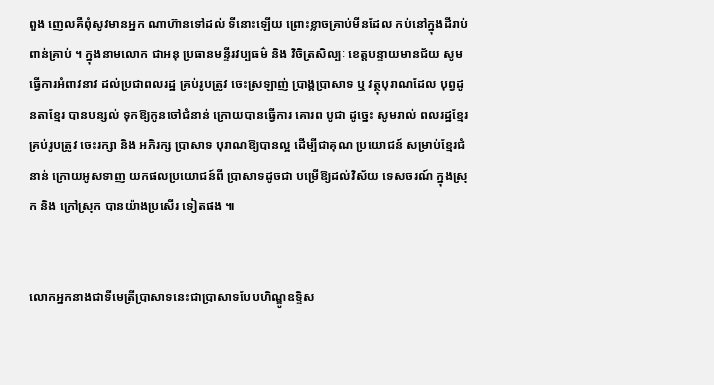ពួង ញេលគឺពុំសូវមានអ្នក ណាហ៊ានទៅដល់ ទីនោះឡើយ ព្រោះខ្លាចគ្រាប់មីនដែល កប់នៅក្នុងដីរាប់ពាន់គ្រាប់ ។ ក្នុងនាមលោក ជាអនុ ប្រធានមន្ទីរវប្បធម៌ និង វិចិត្រសិល្បៈ ខេត្តបន្ទាយមានជ័យ សូមធ្វើការអំពាវនាវ ដល់ប្រជាពលរដ្ឋ គ្រប់រូបត្រូវ ចេះស្រឡាញ់ ប្រាង្គប្រាសាទ ឬ វត្ថុបុរាណដែល បុព្វដូនតាខ្មែរ បានបន្សល់ ទុកឱ្យកូនចៅជំនាន់ ក្រោយបានធ្វើការ គោរព បូជា ដូច្នេះ សូមរាល់ ពលរដ្ឋខ្មែរ គ្រប់រូបត្រូវ ចេះរក្សា និង អភិរក្ស ប្រាសាទ បុរាណឱ្យបានល្អ ដើម្បីជាគុណ ប្រយោជន៍ សម្រាប់ខ្មែរជំនាន់ ក្រោយអូសទាញ យកផលប្រយោជន៍ពី ប្រាសាទដូចជា បម្រើឱ្យដល់វិស័យ ទេសចរណ៍ ក្នុងស្រុក និង ក្រៅស្រុក បានយ៉ាងប្រសើរ ទៀតផង ៕


លោកអ្នកនាងជាទីមេត្រីប្រាសាទនេះជាប្រាសាទបែបហិណ្ឌូឧទ្ទិស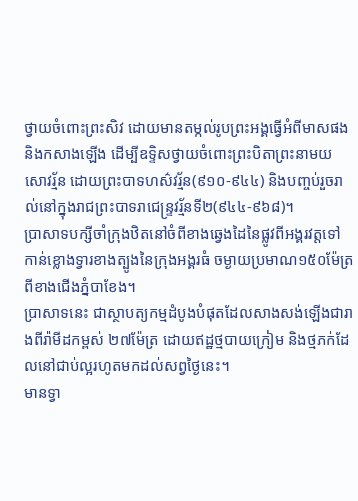ថ្វាយចំពោះព្រះសិវ ដោយមានតម្កល់រូបព្រះអង្គធ្វើអំពីមាសផង និងកសាងឡើង ដើម្បីឧទ្ទិសថ្វាយចំពោះព្រះបិតាព្រះនាមយសោវរ្ម័ន ដោយព្រះបាទហស៌វរ្ម័ន(៩១០-៩៤៤) និងបញ្ចប់រួចរាល់នៅក្នុងរាជព្រះបាទរាជេន្ទ្រវរ្ម័នទី២(៩៤៤-៩៦៨)។
ប្រាសាទបក្សីចាំក្រុងឋិតនៅចំពីខាងឆ្វេងដៃនៃផ្លូវពីអង្គរវត្តទៅកាន់ខ្លោងទ្វារខាងត្បូងនៃក្រុងអង្គរធំ ចម្ងាយប្រមាណ១៥០ម៉ែត្រ ពីខាងជើងភ្នំបាខែង។
ប្រាសាទនេះ ជាស្ថាបត្យកម្មដំបូងបំផុតដែលសាងសង់ឡើងជារាងពីរ៉ាមីដកម្ពស់ ២៧ម៉ែត្រ ដោយឥដ្ឋថ្មបាយក្រៀម និងថ្មភក់ដែលនៅជាប់ល្អរហូតមកដល់សព្វថ្ងៃនេះ។
មានទ្វា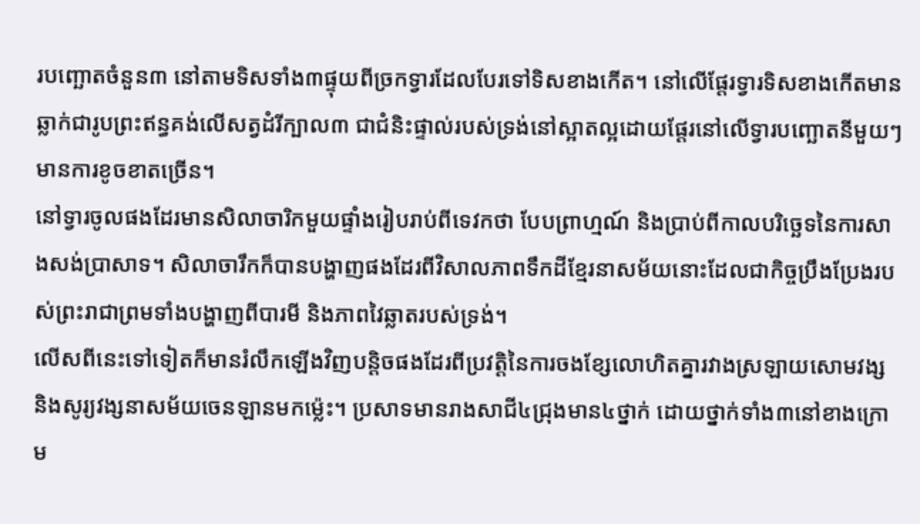របញ្ឆោតចំនួន៣ នៅតាមទិសទាំង៣ផ្ទុយពីច្រកទ្វារដែលបែរទៅទិសខាងកើត។ នៅលើផ្តែរទ្វារទិសខាងកើតមានឆ្លាក់ជារូបព្រះឥន្ធគង់លើសត្វដំរីក្បាល៣ ជាជំនិះផ្ទាល់របស់ទ្រង់នៅស្អាតល្អដោយផ្តែរនៅលើទ្វារបញ្ឆោតនីមួយៗមានការខូចខាតច្រើន។
នៅទ្វារចូលផងដែរមានសិលាចារិកមួយផ្ទាំងរៀបរាប់ពីទេវកថា បែបព្រាហ្មណ៍ និងប្រាប់ពីកាលបរិច្ឆេទនៃការសាងសង់ប្រាសាទ។ សិលាចារឹកក៏បានបង្ហាញផងដែរពីវិសាលភាពទឹកដីខ្មែរនាសម័យនោះដែលជាកិច្ចប្រឹងប្រែងរបស់ព្រះរាជាព្រមទាំងបង្ហាញពីបារមី និងភាពវៃឆ្លាតរបស់ទ្រង់។
លើសពីនេះទៅទៀតក៏មានរំលឹកឡើងវិញបន្តិចផងដែរពីប្រវត្តិនៃការចងខ្សែលោហិតគ្នារវាងស្រឡាយសោមវង្ស និងសូរ្យវង្សនាសម័យចេនឡានមកម្ល៉េះ។ ប្រសាទមានរាងសាជី៤ជ្រុងមាន៤ថ្នាក់ ដោយថ្នាក់ទាំង៣នៅខាងក្រោម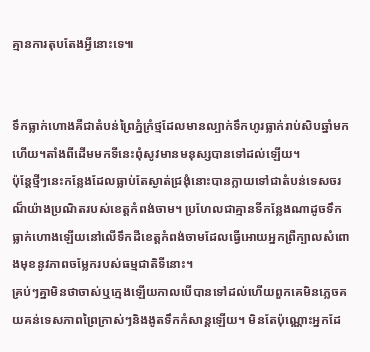គ្មានការតុបតែងអ្វីនោះទេ៕


ទឹកធ្លាក់ហោងគឺជាតំបន់ព្រៃភ្នំក្រំថ្មដែលមានល្បាក់ទឹកហូរធ្លាក់រាប់សិបឆ្នាំមកហើយ។តាំងពីដើមមកទីនេះពុំសូវមានមនុស្សបានទៅដល់ឡើយ។
ប៉ុន្តែថ្មីៗនេះកន្លែងដែលធ្លាប់តែស្ងាត់ជ្រងុំនោះបានក្លាយទៅជាតំបន់ទេសចរណ៏យ៉ាងប្រណិតរបស់ខេត្តកំពង់ចាម។ ប្រហែលជាគ្មានទីកន្លែងណាដូចទឹកធ្លាក់ហោងឡើយនៅលើទឹកដីខេត្តកំពង់ចាមដែលធ្វើអោយអ្នកព្រឺក្បាលសំពោងមុខនូវភាពចម្លែករបស់ធម្មជាតិទីនោះ។
គ្រប់ៗគ្នាមិនថាចាស់ឬក្មេងឡើយកាលបើបានទៅដល់ហើយពួកគេមិនភ្លេចគយគន់ទេសភាពព្រៃក្រាស់ៗនិងងូតទឹកកំសាន្តឡើយ។ មិនតែប៉ុណ្ណោះអ្នកដែ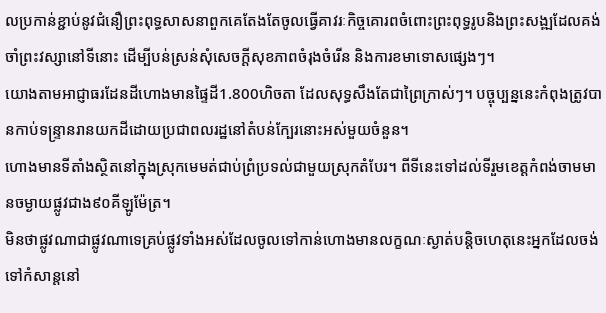លប្រកាន់ខ្ជាប់នូវជំនឿព្រះពុទ្ធសាសនាពួកគេតែងតែចូលធ្វើគាវរៈកិច្ចគោរពចំពោះព្រះពុទ្ធរូបនិងព្រះសង្ឍដែលគង់ចាំព្រះវស្សានៅទីនោះ ដើម្បីបន់ស្រន់សុំសេចក្ដីសុខភាពចំរុងចំរើន និងការខមាទោសផ្សេងៗ។
យោងតាមអាជ្ញាធរដែនដីហោងមានផ្ទៃដី1.800ហិចតា ដែលសុទ្ធសឹងតែជាព្រៃក្រាស់ៗ។ បច្ចុប្បន្ននេះកំពុងត្រូវបានកាប់ទន្ទ្រានរានយកដីដោយប្រជាពលរដ្ឋនៅតំបន់ក្បែរនោះអស់មួយចំនួន។
ហោងមានទីតាំងស្ថិតនៅក្នុងស្រុកមេមត់ជាប់ព្រំប្រទល់ជាមួយស្រុកតំបែរ។ ពីទីនេះទៅដល់ទីរួមខេត្តកំពង់ចាមមានចម្ងាយផ្លូវជាង៩០គីឡូម៉ែត្រ។
មិនថាផ្លូវណាជាផ្លូវណាទេគ្រប់ផ្លូវទាំងអស់ដែលចូលទៅកាន់ហោងមានលក្ខណៈស្ងាត់បន្តិចហេតុនេះអ្នកដែលចង់ទៅកំសាន្តនៅ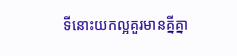ទីនោះយកល្អគួរមានគ្នីគ្នា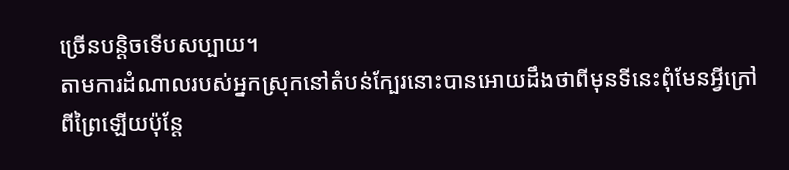ច្រើនបន្តិចទើបសប្បាយ។
តាមការដំណាលរបស់អ្នកស្រុកនៅតំបន់ក្បែរនោះបានអោយដឹងថាពីមុនទីនេះពុំមែនអ្វីក្រៅពីព្រៃឡើយប៉ុន្តែ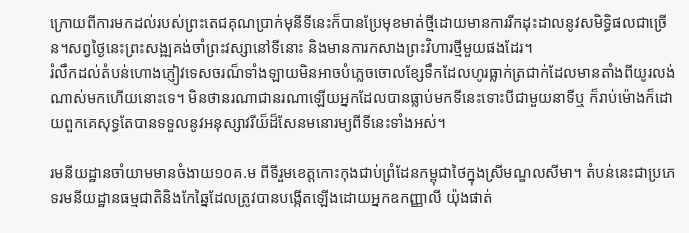ក្រោយពីការមកដល់របស់ព្រះតេជគុណប្រាក់មុនីទីនេះក៏បានប្រែមុខមាត់ថ្មីដោយមានការរីកដុះដាលនូវសមិទ្ធិផលជាច្រើន។សព្វថ្ងៃនេះព្រះសង្ឍគង់ចាំព្រះវស្សានៅទីនោះ និងមានការកសាងព្រះវិហារថ្មីមួយផងដែរ។
រំលឹកដល់តំបន់ហោងភ្ញៀវទេសចរណ៏ទាំងឡាយមិនអាចបំភ្លេចចោលខ្សែទឹកដែលហូរធ្លាក់ត្រជាក់ដែលមានតាំងពីយូរលង់ណាស់មកហើយនោះទេ។ មិនថានរណាជានរណាឡើយអ្នកដែលបានធ្លាប់មកទីនេះទោះបីជាមួយនាទីឬ ក៏រាប់ម៉ោងក៏ដោយពួកគេសុទ្ធតែបានទទួលនូវអនុស្សាវរីយ៏ដ៏សែនមនោរម្យពីទីនេះទាំងអស់។

រមនីយដ្ឋានចាំយាមមានចំងាយ១០គ.ម ពីទីរួមខេត្តកោះកុងជាប់ព្រំដែនកម្ពុជាថៃក្នុងស្រីមណ្ឌលសីមា។ តំបន់នេះជាប្រភេទរមនីយដ្ឋានធម្មជាតិនិងកែឆ្នៃដែលត្រូវបានបង្កើតឡើងដោយអ្នកឧកញ្ញាលី យ៉ុងផាត់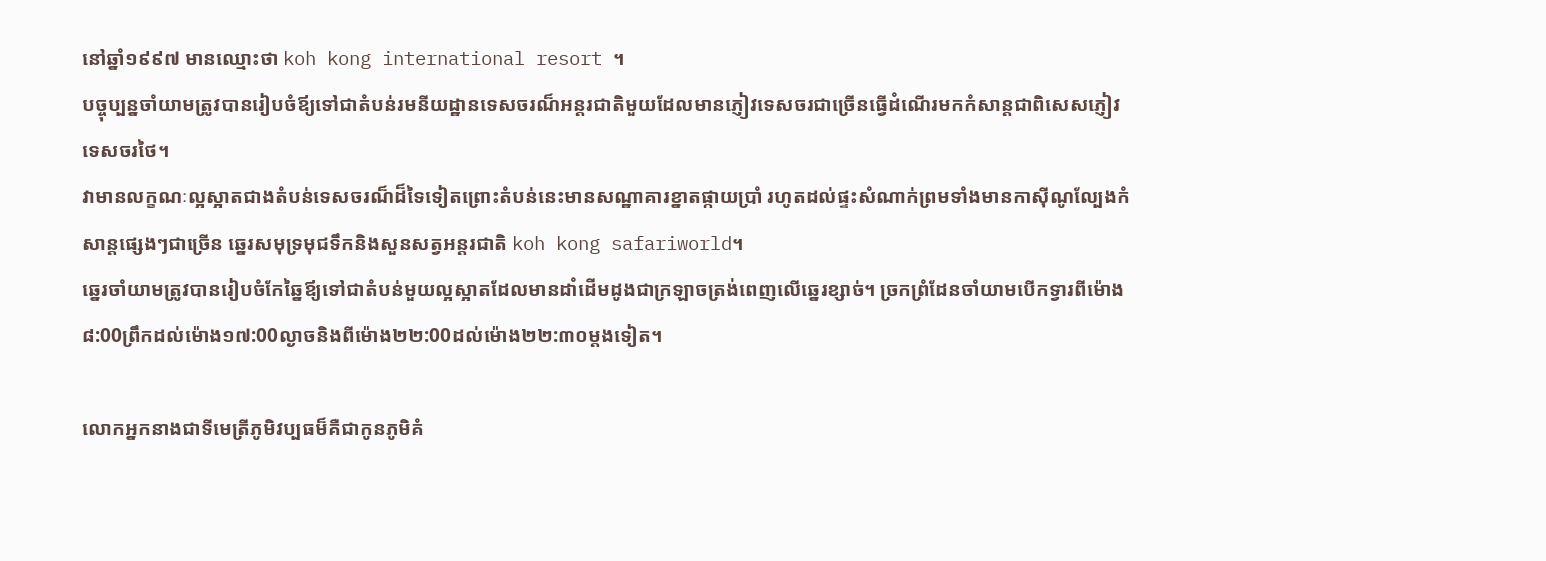នៅឆ្នាំ១៩៩៧ មានឈ្មោះថា koh kong international resort ។
បច្ចុប្បន្នចាំយាមត្រូវបានរៀបចំឪ្យទៅជាតំបន់រមនីយដ្ឋានទេសចរណ៏អន្តរជាតិមួយដែលមានភ្ញៀវទេសចរជាច្រើនធ្វើដំណើរមកកំសាន្តជាពិសេសភ្ញៀវទេសចរថៃ។
វាមានលក្ខណៈល្អស្អាតជាងតំបន់ទេសចរណ៏ដ៏ទៃទៀតព្រោះតំបន់នេះមានសណ្ឋាគារខ្នាតផ្កាយប្រាំ រហូតដល់ផ្ទះសំណាក់ព្រមទាំងមានកាស៊ីណូល្បែងកំសាន្តផ្សេងៗជាច្រើន ឆ្នេរសមុទ្រមុជទឹកនិងសួនសត្វអន្តរជាតិ koh kong safariworld។
ឆ្នេរចាំយាមត្រូវបានរៀបចំកែឆ្នៃឪ្យទៅជាតំបន់មួយល្អស្អាតដែលមានដាំដើមដូងជាក្រឡាចត្រង់ពេញលើឆ្នេរខ្សាច់។ ច្រកព្រំដែនចាំយាមបើកទ្វារពីម៉ោង៨:00ព្រឹកដល់ម៉ោង១៧:00ល្ងាចនិងពីម៉ោង២២:00ដល់ម៉ោង២២:៣០ម្ដងទៀត។

លោកអ្នកនាងជាទីមេត្រីភូមិវប្បធម៏គឺជាកូនភូមិគំ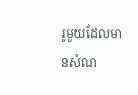រូមួយដែលមានសំណ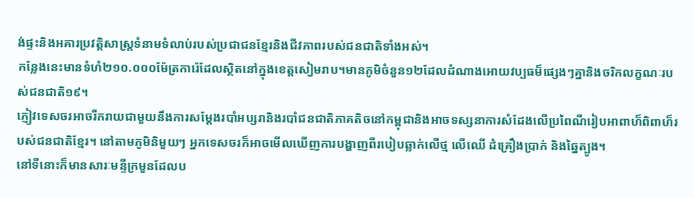ង់ផ្ទះនិងអគារប្រវត្តិសាស្ត្រទំនាមទំលាប់របស់ប្រជាជនខ្មែរនិងជីវភាពរបស់ជនជាតិទាំងអស់។
កន្លែងនេះមានទំហំ២១០.០០០ម៉ែត្រការ៉េដែលស្ថិតនៅក្នុងខេត្តសៀមរាប។មានភូមិចំនួន១២ដែលដំណាងអោយវប្បធម៏ផ្សេងៗគ្នានិងចរិកលក្ខណៈរបស់ជនជាតិ១៩។
ភ្ញៀវទេសចរអាចរីករាយជាមួយនឹងការសម្ដែងរបាំអប្សរានិងរបាំជនជាតិភាគតិចនៅកម្ពុជានិងអាចទស្សនាការសំដែងលើប្រពៃណីរៀបអាពាហ៏ពិពាហ៏របស់ជនជាតិខ្មែរ។ នៅតាមភូមិនិមួយៗ អ្នកទេសចរក៏អាចមើលឃើញការបង្ហាញពីរបៀបឆ្លាក់លើថ្ម លើឈើ ដំគ្រឿងប្រាក់ និងឆ្នៃត្បូង។
នៅទីនោះក៏មានសារៈមន្ទីក្រមួនដែលប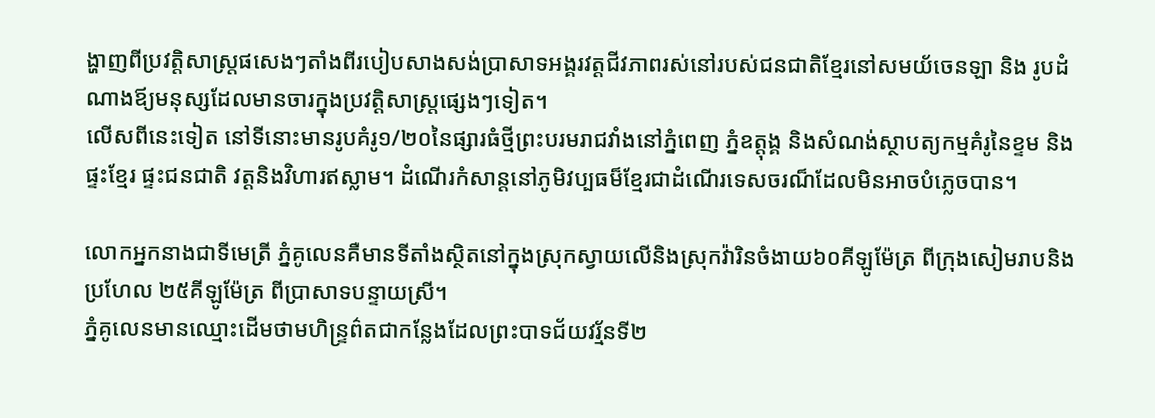ង្ហាញពីប្រវត្តិសាស្ត្រផសេងៗតាំងពីរបៀបសាងសង់ប្រាសាទអង្គរវត្តជីវភាពរស់នៅរបស់ជនជាតិខ្មែរនៅសមយ័ចេនឡា និង រូបដំណាងឪ្យមនុស្សដែលមានចារក្នុងប្រវត្តិសាស្ត្រផ្សេងៗទៀត។
លើសពីនេះទៀត នៅទីនោះមានរូបគំរូ១/២០នៃផ្សារធំថ្មីព្រះបរមរាជវាំងនៅភ្នំពេញ ភ្នំឧត្តុង្គ និងសំណង់ស្ថាបត្យកម្មគំរូនៃខ្ទម និងផ្ទះខ្មែរ ផ្ទះជនជាតិ វត្តនិងវិហារឥស្លាម។ ដំណើរកំសាន្តនៅភូមិវប្បធម៏ខ្មែរជាដំណើរទេសចរណ៏ដែលមិនអាចបំភ្លេចបាន។

លោកអ្នកនាងជាទីមេត្រី ភ្នំគូលេនគឺមានទីតាំងស្ថិតនៅក្នុងស្រុកស្វាយលើនិងស្រុកវ៉ារិនចំងាយ៦០គីឡូម៉ែត្រ ពីក្រុងសៀមរាបនិងប្រហែល ២៥គីឡូម៉ែត្រ ពីប្រាសាទបន្ទាយស្រី។
ភ្នំគូលេនមានឈ្មោះដើមថាមហិន្ទ្រព៌តជាកន្លែងដែលព្រះបាទជ័យវរ្ម័នទី២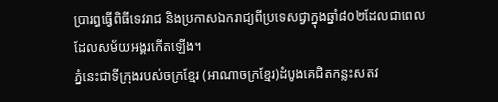ប្រារព្ធធ្វើពិធីទេវរាជ និងប្រកាសឯករាជ្យពីប្រទេសជ្វាក្នុងឆ្នាំ៨០២ដែលជាពេលដែលសម័យអង្គរកើតឡើង។
ភ្នំនេះជាទីក្រុងរបស់ចក្រខ្មែរ (អាណាចក្រខ្មែរ)ដំបូងគេជិតកន្លះសតវ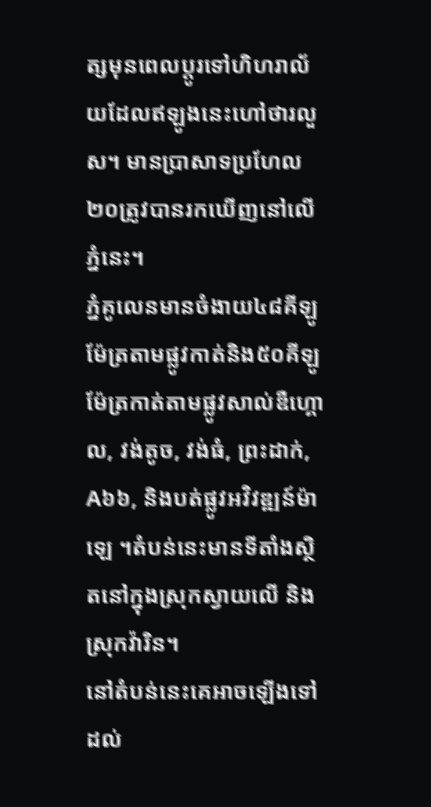ត្សមុនពេលប្តូរទៅហិហរាល័យដែលឥឡូងនេះហៅថារលួស។ មានប្រាសាទប្រហែល ២០ត្រូវបានរកឃើញនៅលើភ្នំនេះ។
ភ្នំគូលេនមានចំងាយ៤៨គីឡូម៉ែត្រតាមផ្លូវកាត់និង៥០គីឡូម៉ែត្រកាត់តាមផ្លូវសាល់ឌឺហ្គោល, វង់តូច, វង់ធំ, ព្រះដាក់, A៦៦, និងបត់ផ្លូវអវិវឌ្ឍន៍ម៉ាឡេ ។តំបន់នេះមានទីតាំងស្ថិតនៅក្នុងស្រុកស្វាយលើ និងស្រុកវ៉ារិន។
នៅតំបន់នេះគេអាចឡើងទៅដល់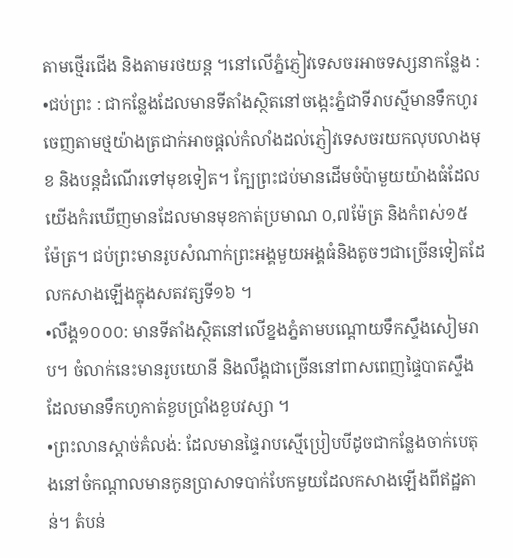តាមថ្មើរជើង និងតាមរថយន្ត ។នៅលើភ្នំភ្ញៀវទេសចរអាចទស្សនាកន្លែង :
•ជប់ព្រះ : ជាកន្លែងដែលមានទីតាំងស្ថិតនៅចង្កេះភ្នំជាទីរាបស្មីមានទឹកហូរចេញតាមថ្មយ៉ាងត្រជាក់អាចផ្តល់កំលាំងដល់ភ្ញៀវទេសចរយកលុបលាងមុខ និងបន្តដំណើរទៅមុខទៀត។ ក្បែព្រះជប់មានដើមចំប៉ាមួយយ៉ាងធំដែលយើងកំរឃើញមានដែលមានមុខកាត់ប្រមាណ ០,៧ម៉ែត្រ និងកំពស់១៥ ម៉ែត្រ។ ជប់ព្រះមានរូបសំណាក់ព្រះអង្គមួយអង្គធំនិងតូចៗជាច្រើនទៀតដែលកសាងឡើងក្នុងសតវត្សទី១៦ ។
•លឹង្គ១០០០: មានទីតាំងស្ថិតនៅលើខ្នងភ្នំតាមបណ្តោយទឹកស្ទឹងសៀមរាប។ ចំលាក់នេះមានរូបយោនី និងលឹង្គជាច្រើននៅពាសពេញផ្ទៃបាតស្ទឹងដែលមានទឹកហូកាត់ខួបប្រាំងខួបវស្សា ។
•ព្រះលានស្តាច់គំលង់: ដែលមានផ្ទៃរាបស្មើប្រៀបបីដូចជាកន្លែងចាក់បេតុងនៅចំកណ្តាលមានកូនប្រាសាទបាក់បែកមួយដែលកសាងឡើងពីឥដ្ឋតាន់។ តំបន់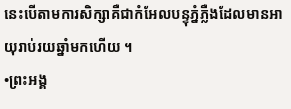នេះបើតាមការសិក្សាគឺជាកំអែលបន្ទុភ្នំភ្លឺងដែលមានអាយុរាប់រយឆ្នាំមកហើយ ។
•ព្រះអង្គ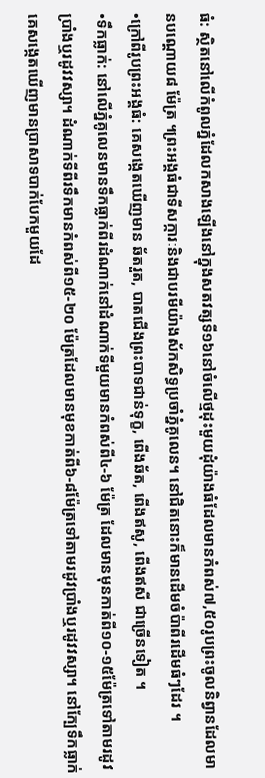ធំ: ស្ថិតនៅលើកំពូលភ្នំដែលកសាងឡើងនៅក្នុងសតវត្សទី១៦នៅចំលើថ្មដុះមួយដុំយ៉ាងធំដែលមានកំពស់៧,៥០រូបព្រះចូលនិព្វានដែលមានបណ្តោយ៨ ម៉ែត្រ ។ព្រះអង្គធំជាទីសក្ការៈនិងជាបរមីយ៉ាងស័កសិទ្ធប្រចាំភ្នំគូលេន។ នៅជិតនោះក៏មានដើមចំប៉ាពីរដើមធំៗដែរ ។
•ក្រៅពីរូបព្រះអង្គធំ: គេសង្កេតឃើញមាន ឆ័តរួត, បាតជើងព្រះបាទជាន់ទុក្ខ, ពើងឆ័ត, ពើងឥសូ, ពើងឥសី ជាច្រើនទៀត ។
•ទឹកធ្លាក់: នៅលើភ្នំគូលេនមានទឹកធ្លាក់ពីរដំណាក់នៅដំណាក់ទីមួយមានកំពស់ពី៤-៦ ម៉ែត្រ ដែលមានមុនកាត់ពី១០-១៥ម៉ែត្រទៅតាមរដូវប្រាំងឬរដូវវស្សា។ ដំណាក់ទីពីរទឹកមានកំពស់ពី១៥-២០ ម៉ែត្រដែលមានមុខកាត់ពី៦-៨ម៉ែត្រទៅតាមរដូវប្រាំងឬរដូវវស្សា។ នៅក្បែទឹកធ្លាក់គេសង្កេតឃើញមានប្រាសាទបាក់បែកមួយដែ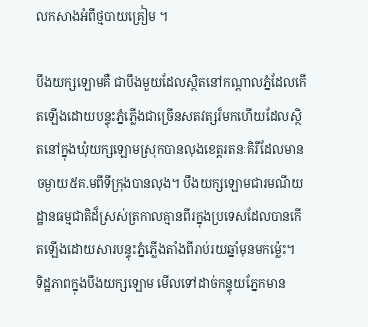លកសាងអំពីថ្មបាយគ្រៀម ។

បឹងយក្សឡោមគឺ ជាបឹងមួយដែលស្ថិតនៅកណ្ដាលភ្នំដែលកើតឡើងដោយបន្ទុះភ្នំភ្លើងជាច្រើនសតវត្សរ៏មកហើយដែលស្ថិតនៅក្នុងឃុំយក្សឡោមស្រុកបានលុងខេត្តរតនៈគិរីដែលមានចម្ងាយ៥គ.មពីទីក្រុងបានលុង។ បឹងយក្សឡោមជារមណីយដ្ឋានធម្មជាតិដ៏ស្រស់ត្រកាលគ្មានពីរក្នុងប្រទេសដែលបានកើតឡើងដោយសារបន្ទុះភ្នំភ្លើងតាំងពីរាប់រយឆ្នាំមុនមកម្ល៉េះ។
ទិដ្ឋភាពក្នុងបឹងយក្សឡោម មើលទៅដាច់កន្ទុយភែ្នកមាន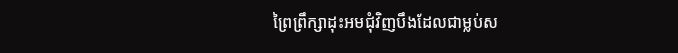ព្រៃព្រឹក្សាដុះអមជុំវិញបឹងដែលជាម្លប់ស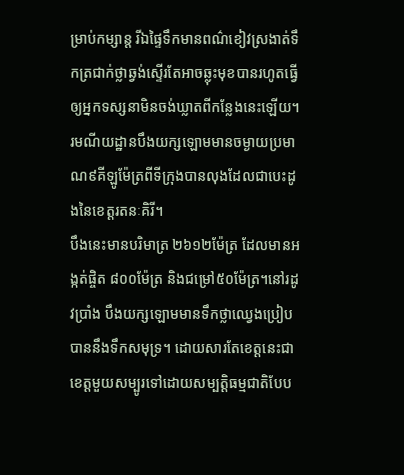ម្រាប់កម្សាន្ត រីឯផៃ្ទទឹកមានពណ៌ខៀវស្រងាត់ទឹកត្រជាក់ថ្លាឆ្វង់ស្ទើរតែអាចឆ្លុះមុខបានរហូតធ្វើឲ្យអ្នកទស្សនាមិនចង់ឃ្លាតពីកនែ្លងនេះឡើយ។ រមណីយដ្ឋានបឹងយក្សឡោមមានចម្ងាយប្រមាណ៩គីឡូម៉ែត្រពីទីក្រុងបានលុងដែលជាបេះដូងនៃខេត្តរតនៈគិរី។
បឹងនេះមានបរិមាត្រ ២៦១២ម៉ែត្រ ដែលមានអង្កត់ផ្ចិត ៨០០ម៉ែត្រ និងជម្រៅ៥០ម៉ែត្រ។នៅរដូវប្រាំង បឹងយក្សឡោមមានទឹកថ្លាឈ្វេងប្រៀបបាននឹងទឹកសមុទ្រ។ ដោយសារតែខេត្តនេះជាខេត្តមួយសម្បូរទៅដោយសម្បត្តិធម្មជាតិបែប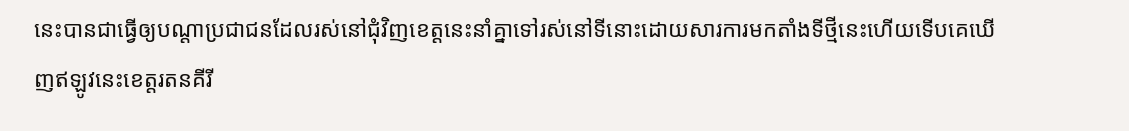នេះបានជាធ្វើឲ្យបណ្តាប្រជាជនដែលរស់នៅជុំវិញខេត្តនេះនាំគ្នាទៅរស់នៅទីនោះដោយសារការមកតាំងទីថ្មីនេះហើយទើបគេឃើញឥឡូវនេះខេត្តរតនគីរី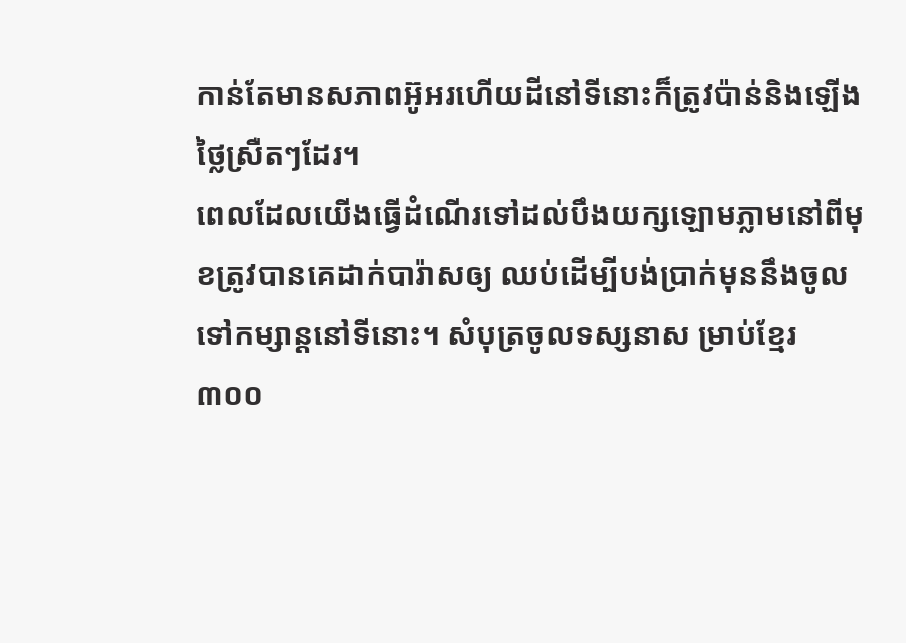កាន់តែមានសភាពអ៊ូអរហើយដីនៅទីនោះក៏ត្រូវប៉ាន់និងឡើងថៃ្លស្រឺតៗដែរ។
ពេលដែលយើងធ្វើដំណើរទៅដល់បឹងយក្សឡោមភ្លាមនៅពីមុខត្រូវបានគេដាក់បារ៉ាសឲ្យ ឈប់ដើម្បីបង់ប្រាក់មុននឹងចូលទៅកម្សាន្តនៅទីនោះ។ សំបុត្រចូលទស្សនាស ម្រាប់ខែ្មរ ៣០០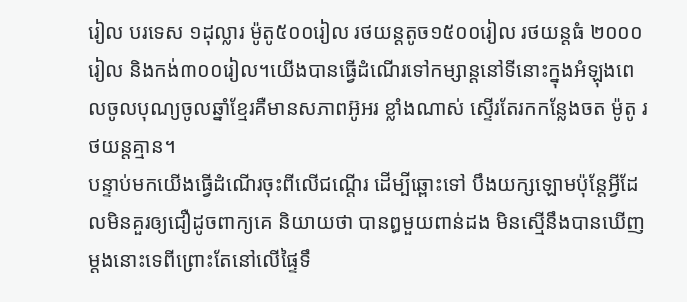រៀល បរទេស ១ដុល្លារ ម៉ូតូ៥០០រៀល រថយន្តតូច១៥០០រៀល រថយន្តធំ ២០០០រៀល និងកង់៣០០រៀល។យើងបានធ្វើដំណើរទៅកម្សាន្តនៅទីនោះក្នុងអំឡុងពេលចូលបុណ្យចូលឆ្នាំខែ្មរគឺមានសភាពអ៊ូអរ ខ្លាំងណាស់ ស្ទើរតែរកកនែ្លងចត ម៉ូតូ រថយន្តគ្មាន។
បន្ទាប់មកយើងធ្វើដំណើរចុះពីលើជណ្តើរ ដើម្បីឆ្ពោះទៅ បឹងយក្សឡោមប៉ុនែ្តអ្វីដែលមិនគួរឲ្យជឿដូចពាក្យគេ និយាយថា បានឰមួយពាន់ដង មិនស្មើនឹងបានឃើញម្តងនោះទេពីព្រោះតែនៅលើផៃ្ទទឹ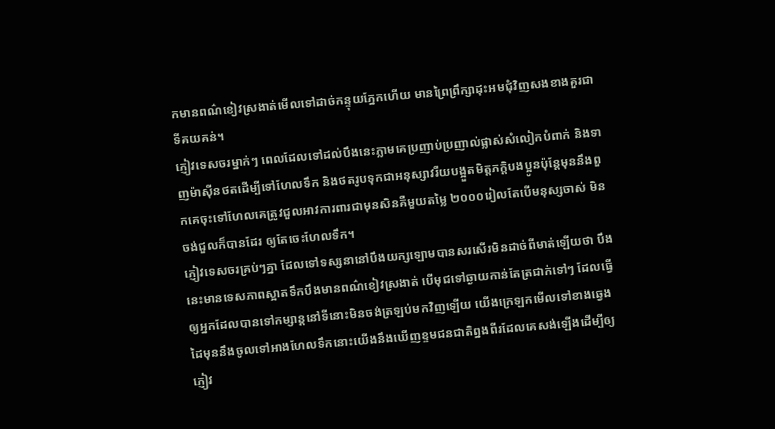កមានពណ៌ខៀវស្រងាត់មើលទៅដាច់កន្ទុយភែ្នកហើយ មានព្រៃព្រឹក្សាដុះអមជុំវិញសងខាងគួរជាទីគយគន់។
ភ្ញៀវទេសចរម្នាក់ៗ ពេលដែលទៅដល់បឹងនេះភ្លាមគេប្រញាប់ប្រញាល់ផ្លាស់សំលៀកបំពាក់ និងទាញម៉ាស៊ីនថតដើម្បីទៅហែលទឹក និងថតរូបទុកជាអនុស្សាវរីយបង្អួតមិត្តភក្តិបងប្អូនប៉ុនែ្តមុននឹងពួកគេចុះទៅហែលគេត្រូវជួលអាវការពារជាមុនសិនគឺមួយតមៃ្ល ២០០០រៀលតែបើមនុស្សចាស់ មិនចង់ជួលក៏បានដែរ ឲ្យតែចេះហែលទឹក។
ភ្ញៀវទេសចរគ្រប់ៗគ្នា ដែលទៅទស្សនានៅបឹងយក្សឡោមបានសរសើរមិនដាច់ពីមាត់ឡើយថា បឹងនេះមានទេសភាពស្អាតទឹកបឹងមានពណ៌ខៀវស្រងាត់ បើមុជទៅឆ្ងាយកាន់តែត្រជាក់ទៅៗ ដែលធ្វើឲ្យអ្នកដែលបានទៅកម្សាន្តនៅទីនោះមិនចង់ត្រឡប់មកវិញឡើយ យើងក្រេឡកមើលទៅខាងឆេ្វងដៃមុននឹងចូលទៅអាងហែលទឹកនោះយើងនឹងឃើញខ្ទមជនជាតិព្នងពីរដែលគេសង់ឡើងដើម្បីឲ្យភ្ញៀវ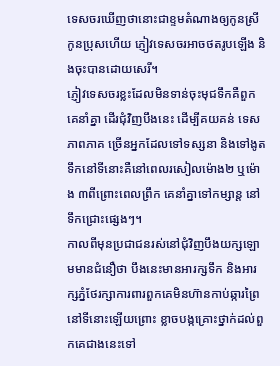ទេសចរឃើញថានោះជាខ្ទមតំណាងឲ្យកូនស្រីកូនប្រុសហើយ ភ្ញៀវទេសចរអាចថតរូបឡើង និងចុះបានដោយសេរី។
ភ្ញៀវទេសចរខ្លះដែលមិនទាន់ចុះមុជទឹកគឺពួកគេនាំគ្នា ដើរជុំវិញបឹងនេះ ដើម្បីគយគន់ ទេសភាពភាគ ច្រើនអ្នកដែលទៅទស្សនា និងទៅងូតទឹកនៅទីនោះគឺនៅពេលរសៀលម៉ោង២ ឬម៉ោង ៣ពីព្រោះពេលព្រឹក គេនាំគ្នាទៅកម្សាន្ត នៅទឹកជ្រោះផ្សេងៗ។
កាលពីមុនប្រជាជនរស់នៅជុំវិញបឹងយក្សឡោមមានជំនឿថា បឹងនេះមានអារក្សទឹក និងអារក្សភ្នំថែរក្សាការពារពួកគេមិនហ៊ានកាប់ឆ្ការព្រៃនៅទីនោះឡើយព្រោះ ខ្លាចបង្កគ្រោះថ្នាក់ដល់ពួកគេជាងនេះទៅ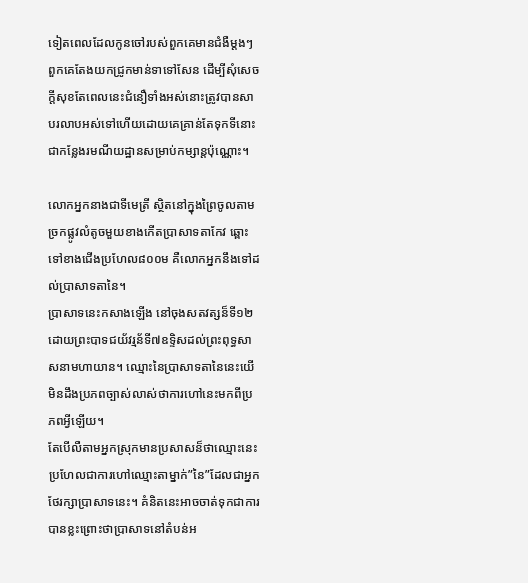ទៀតពេលដែលកូនចៅរបស់ពួកគេមានជំងឺម្តងៗពួកគេតែងយកជ្រូកមាន់ទាទៅសែន ដើម្បីសុំសេចក្តីសុខតែពេលនេះជំនឿទាំងអស់នោះត្រូវបានសាបរលាបអស់ទៅហើយដោយគេគ្រាន់តែទុកទីនោះជាកនែ្លងរមណីយដ្ឋានសម្រាប់កម្សាន្តប៉ុណ្ណោះ។

លោកអ្នកនាងជាទីមេត្រី ស្ថិតនៅក្នុងព្រៃចូលតាមច្រកផ្លូវលំតូចមួយខាងកើតប្រាសាទតាកែវ ឆ្ពោះទៅខាងជើងប្រហែល៨០០ម គឺលោកអ្នកនឹងទៅដល់ប្រាសាទតានៃ។
ប្រាសាទនេះកសាងឡើង នៅចុងសតវត្សន៏ទី១២ដោយព្រះបាទជយ័វរ្មន័ទី៧ឧទ្ទិសដល់ព្រះពុទ្ធសាសនាមហាយាន។ ឈ្មោះនៃប្រាសាទតានៃនេះយើមិនដឹងប្រភពច្បាស់លាស់ថាការហៅនេះមកពីប្រភពអ្វីឡើយ។
តែបើលឺតាមអ្នកស្រុកមានប្រសាសន៏ថាឈ្មោះនេះប្រហែលជាការហៅឈ្មោះតាម្នាក់”នៃ”ដែលជាអ្នកថែរក្សាប្រាសាទនេះ។ គំនិតនេះអាចចាត់ទុកជាការបានខ្លះព្រោះថាប្រាសាទនៅតំបន់អ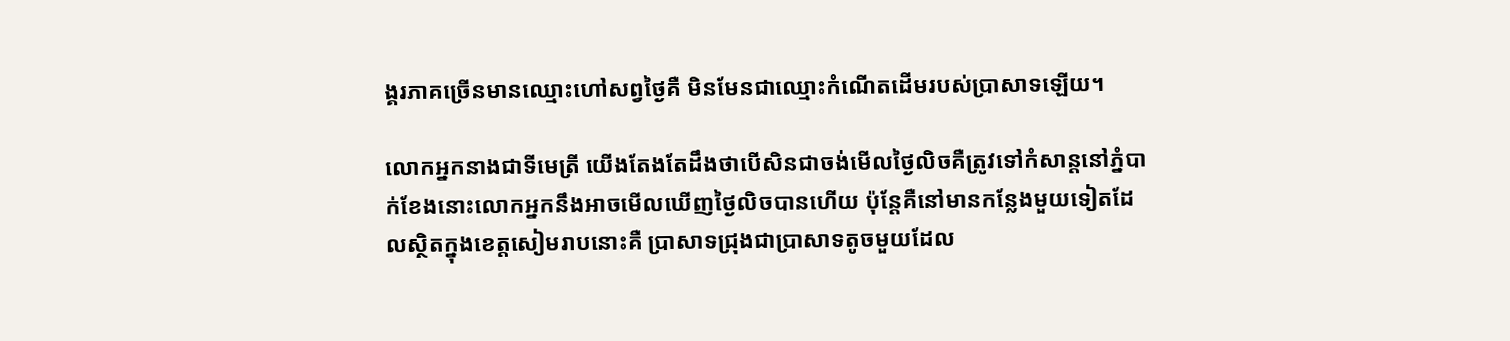ង្គរភាគច្រើនមានឈ្មោះហៅសព្វថ្ងៃគឺ មិនមែនជាឈ្មោះកំណើតដើមរបស់ប្រាសាទឡើយ។

លោកអ្នកនាងជាទីមេត្រី យើងតែងតែដឹងថាបើសិនជាចង់មើលថ្ងៃលិចគឺត្រូវទៅកំសាន្តនៅភ្នំបាក់ខែងនោះលោកអ្នកនឹងអាចមើលឃើញថ្ងៃលិចបានហើយ ប៉ុន្តែគឺនៅមានកន្លែងមួយទៀតដែលស្ថិតក្នុងខេត្តសៀមរាបនោះគឺ ប្រាសាទជ្រុងជាប្រាសាទតូចមួយដែល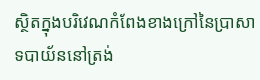ស្ថិតក្នុងបរិវេណកំពែងខាងក្រៅនៃប្រាសាទបាយ័ននៅត្រង់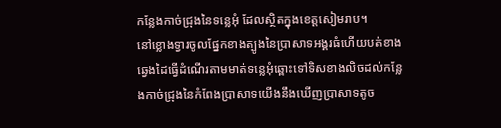កន្លែងកាច់ជ្រុងនៃទន្លេអុំ ដែលស្ថិតក្នុងខេត្តសៀមរាប។
នៅខ្លោងទ្វារចូលផ្នែកខាងត្បូងនៃប្រាសាទអង្គរធំហើយបត់ខាងឆ្វេងដៃធ្វើដំណើរតាមមាត់ទន្លេអុំឆ្ពោះទៅទិសខាងលិចដល់កន្លែងកាច់ជ្រុងនៃកំពែងប្រាសាទយើងនឹងឃើញប្រាសាទតូច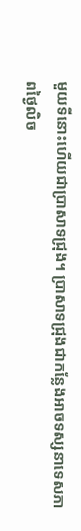មួយទីនោះហើយជាប្រាសាទជ្រុង។ ប្រាសាទជ្រុងជាកន្លែងអាចទស្សនាទេសភាពថ្ងៃលិច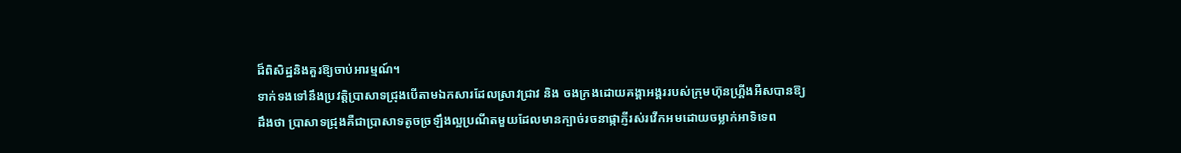ដ៏ពិសិដ្ឋនិងគួរឱ្យចាប់អារម្មណ៍។
ទាក់ទងទៅនឹងប្រវត្តិប្រាសាទជ្រុងបើតាមឯកសារដែលស្រាវជ្រាវ និង ចងក្រងដោយគង្គាអង្គររបស់ក្រុមហ៊ុនហ្គ្រីងអឺសបានឱ្យដឹងថា ប្រាសាទជ្រុងគឺជាប្រាសាទតូចច្រឡឹងល្អប្រណីតមួយដែលមានក្បាច់រចនាផ្កាភ្ញីរស់រវើកអមដោយចម្លាក់អាទិទេព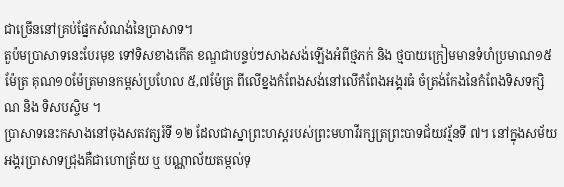ជាច្រើននៅគ្រប់ផ្នែកសំណង់នៃប្រាសាទ។
តួប៉មប្រាសាទនេះបែរមុខ ទៅទិសខាងកើត ខណ្ឌជាបន្ទប់ៗសាងសង់ឡើងអំពីថ្មភក់ និង ថ្មបាយក្រៀមមានទំហំប្រមាណ១៥ម៉ែត្រ គុណ១០ម៉ែត្រមានកម្ពស់ប្រហែល ៥,៧ម៉ែត្រ ពីលើខ្នងកំពែងសង់នៅលើកំពែងអង្គរធំ ចំត្រង់កែងនៃកំពែងទិសទក្សិណ និង ទិសបស្ចិម ។
ប្រាសាទនេះកសាងនៅចុងសតវត្សរ៍ទី ១២ ដែលជាស្នាព្រះហស្តរបស់ព្រះមហាវីរក្សត្រព្រះបាទជ័យវរ្ម័នទី ៧។ នៅក្នុងសម័យអង្គរប្រាសាទជ្រុងគឺជាហោត្រ័យ ឬ បណ្ណាល័យតម្កល់ទុ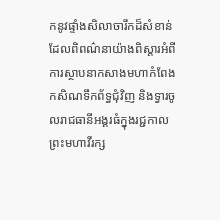កនូវផ្ទាំងសិលាចារឹកដ៏សំខាន់ដែលពិពណ៌នាយ៉ាងពិស្តារអំពីការស្ថាបនាកសាងមហាកំពែង កសិណទឹកព័ទ្ធជុំវិញ និងទ្វារចូលរាជធានីអង្គរធំក្នុងរជ្ជកាលព្រះមហាវីរក្ស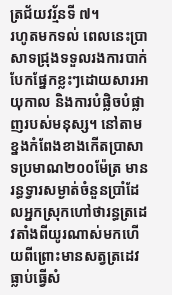ត្រជ័យវរ្ម័នទី ៧។
រហូតមកទល់ ពេលនេះប្រាសាទជ្រុងទទួលរងការបាក់បែកផ្នែកខ្លះៗដោយសារអាយុកាល និងការបំផ្លិចបំផ្លាញរបស់មនុស្ស។ នៅតាមខ្នងកំពែងខាងកើតប្រាសាទប្រមាណ២០០ម៉ែត្រ មានរន្ធទ្វារសម្ងាត់ចំនួនប្រាំដែលអ្នកស្រុកហៅថារន្ធត្រដេវតាំងពីយូរណាស់មកហើយពីព្រោះមានសត្វត្រដេវធ្លាប់ធ្វើសំ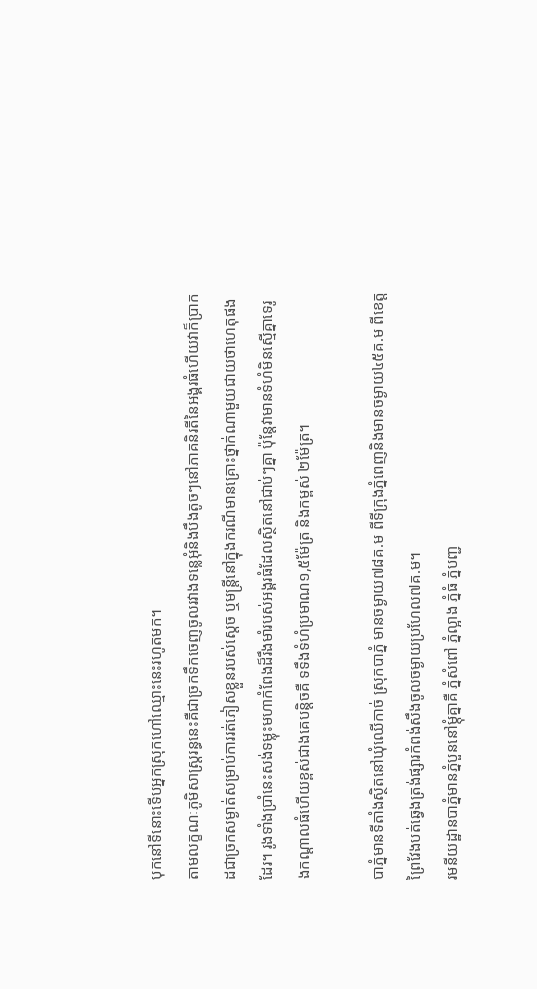បុកនៅទីនោះទើបអ្នកស្រុកហៅឈ្មោះនេះរហូតមក។
តាមលក្ខណៈភូមិសាស្ត្ររន្ធនេះគឺជាច្រកទឹកចេញចូលរវាងទន្លេអុំនិងបឹងតូចៗនៅភាគនិរតីនៃអង្គរធំហើយវាក៏ប្រាកដជាច្រកសម្ងាត់សម្រាប់ការរត់ភៀសខ្លួនរបស់ស្តេច ឬមន្ត្រីនៅក្នុងករណីមានគ្រោះថ្នាក់ណាមួយជាយថាហេតុផងដែរ។ រូងទាំងប្រាំនេះសង់ទម្លុះមហាកំពែងដ៏រឹងមាំរបស់អង្គរធំដែលស្ថិតនៅជាប់ៗគ្នា ប៉ុន្តែវាមានទំហំមិនស្មើគ្នាទេរូងកណ្តាលធំហើយខ្ពស់ជាងគេបន្តិចគឺ ទទឹងទំហំប្រមាណ១,៥ម៉ែត្រ និងកម្ពស់ ២ម៉ែត្រ។

បាភ្នំមានទីតាំងស្ថិតនៅឃុំឈើកាច់ ស្រុកបាភ្នំ មានចម្ងាយ៧៨គ.ម ពីទីក្រុងភ្នំពេញនិងមានចម្ងាយ៤៥គ.ម ពីខេត្តព្រៃវែងបត់ឆ្វេងត្រង់ផ្សារកំពង់សឹងចូលចម្ងាយប្រហែល៧គ.ម។
រមនីយដ្ឋានបាភ្នំមានភ្នំបួននៅម្ដុំគ្នាគឺ ភ្នំសំពៅ ភ្នំល្អាង ភ្នំធំ ភ្នំបញ្ជ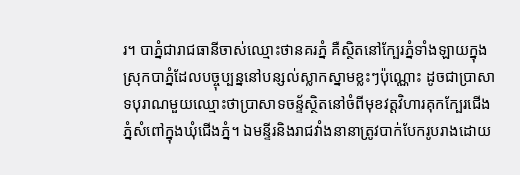រ។ បាភ្នំជារាជធានីចាស់ឈ្មោះថានគរភ្នំ គឺស្ថិតនៅក្បែរភ្នំទាំងឡាយក្នុងស្រុកបាភ្នំដែលបច្ចុប្បន្ននៅបន្សល់ស្លាកស្នាមខ្លះៗប៉ុណ្ណោះ ដូចជាប្រាសាទបុរាណមួយឈ្មោះថាប្រាសាទចន្ទ័ស្ថិតនៅចំពីមុខវត្តវិហារគុកក្បែរជើងភ្នំសំពៅក្នុងឃុំជើងភ្នំ។ ឯមន្ទីរនិងរាជវាំងនានាត្រូវបាក់បែករូបរាងដោយ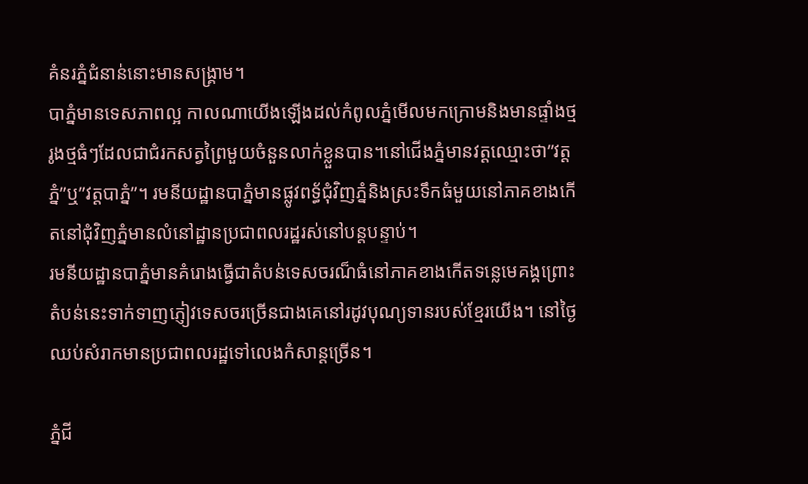គំនរភ្នំជំនាន់នោះមានសង្គ្រាម។
បាភ្នំមានទេសភាពល្អ កាលណាយើងឡើងដល់កំពូលភ្នំមើលមកក្រោមនិងមានផ្ទាំងថ្មរូងថ្មធំៗដែលជាជំរកសត្វព្រៃមួយចំនួនលាក់ខ្លួនបាន។នៅជើងភ្នំមានវត្តឈ្មោះថា”វត្តភ្នំ”ឬ”វត្តបាភ្នំ”។ រមនីយដ្ឋានបាភ្នំមានផ្លូវពទ្ធ័ជុំវិញភ្នំនិងស្រះទឹកធំមួយនៅភាគខាងកើតនៅជុំវិញភ្នំមានលំនៅដ្ឋានប្រជាពលរដ្ឋរស់នៅបន្តបន្ទាប់។
រមនីយដ្ឋានបាភ្នំមានគំរោងធ្វើជាតំបន់ទេសចរណ៏ធំនៅភាគខាងកើតទន្លេមេគង្គព្រោះតំបន់នេះទាក់ទាញភ្ញៀវទេសចរច្រើនជាងគេនៅរដូវបុណ្យទានរបស់ខ្មែរយើង។ នៅថ្ងៃឈប់សំរាកមានប្រជាពលរដ្ឋទៅលេងកំសាន្តច្រើន។

ភ្នំជី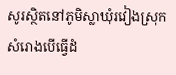សូរស្ថិតនៅភូមិស្លាឃុំរវៀងស្រុកសំរោងបើធ្វើដំ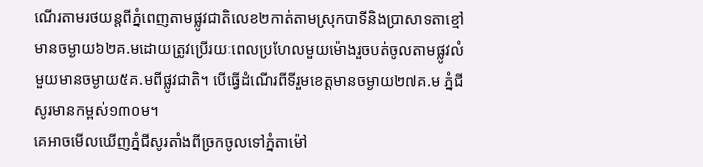ណើរតាមរថយន្តពីភ្នំពេញតាមផ្លូវជាតិលេខ២កាត់តាមស្រុកបាទីនិងប្រាសាទតាខ្មៅមានចម្ងាយ៦២គ.មដោយត្រូវប្រើរយៈពេលប្រហែលមួយម៉ោងរួចបត់ចូលតាមផ្លូវលំមួយមានចម្ងាយ៥គ.មពីផ្លូវជាតិ។ បើធ្វើដំណើរពីទីរួមខេត្តមានចម្ងាយ២៧គ.ម ភ្នំជីសូរមានកម្ពស់១៣០ម។
គេអាចមើលឃើញភ្នំជីសូរតាំងពីច្រកចូលទៅភ្នំតាម៉ៅ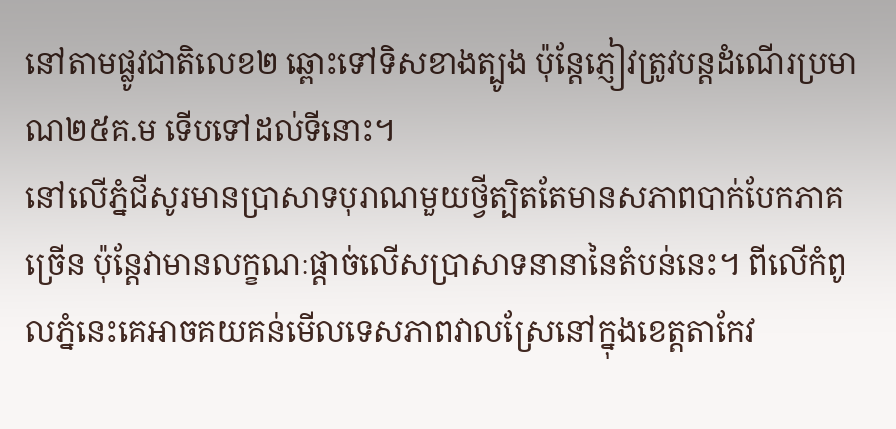នៅតាមផ្លូវជាតិលេខ២ ឆ្ពោះទៅទិសខាងត្បូង ប៉ុន្តែភ្ញៀវត្រូវបន្តដំណើរប្រមាណ២៥គ.ម ទើបទៅដល់ទីនោះ។
នៅលើភ្នំជីសូរមានប្រាសាទបុរាណមួយថ្វីត្បិតតែមានសភាពបាក់បែកភាគច្រើន ប៉ុន្តែវាមានលក្ខណៈផ្ដាច់លើសប្រាសាទនានានៃតំបន់នេះ។ ពីលើកំពូលភ្នំនេះគេអាចគយគន់មើលទេសភាពវាលស្រែនៅក្នុងខេត្តតាកែវ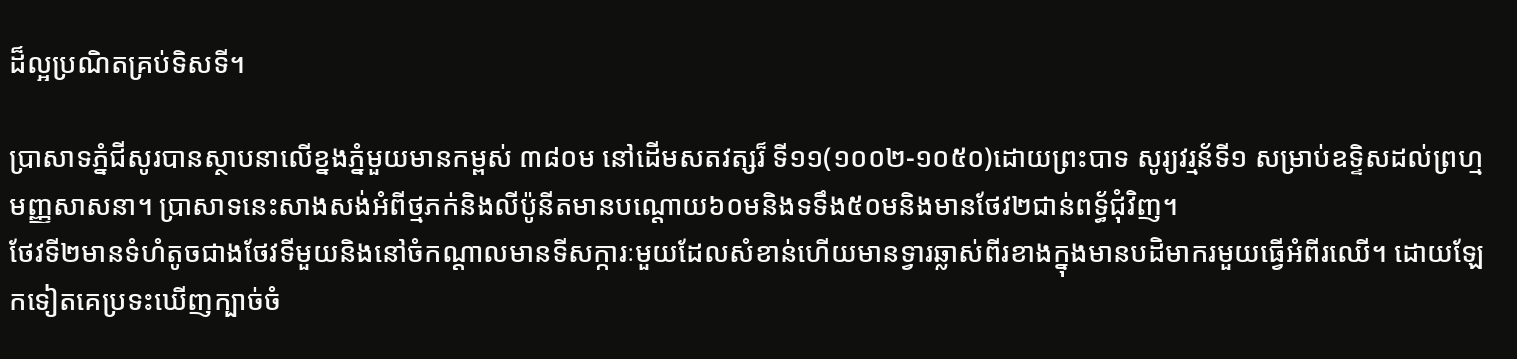ដ៏ល្អប្រណិតគ្រប់ទិសទី។

ប្រាសាទភ្នំជីសូរបានស្ថាបនាលើខ្នងភ្នំមួយមានកម្ពស់ ៣៨០ម នៅដើមសតវត្សរ៏ ទី១១(១០០២-១០៥០)ដោយព្រះបាទ សូរ្យវរ្មន័ទី១ សម្រាប់ឧទ្ទិសដល់ព្រហ្មមញ្ញសាសនា។ ប្រាសាទនេះសាងសង់អំពីថ្មភក់និងលីប៉ូនីតមានបណ្ដោយ៦០មនិងទទឹង៥០មនិងមានថែវ២ជាន់ពទ្ធ័ជុំវិញ។
ថែវទី២មានទំហំតូចជាងថែវទីមួយនិងនៅចំកណ្ដាលមានទីសក្ការៈមួយដែលសំខាន់ហើយមានទ្វារឆ្លាស់ពីរខាងក្នុងមានបដិមាករមួយធ្វើអំពីរឈើ។ ដោយឡែកទៀតគេប្រទះឃើញក្បាច់ចំ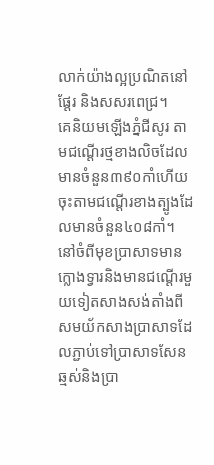លាក់យ៉ាងល្អប្រណិតនៅផ្ដែរ និងសសរពេជ្រ។
គេនិយមឡើងភ្នំជីសូរ តាមជណ្ដើរថ្មខាងលិចដែលមានចំនួន៣៩០កាំហើយចុះតាមជណ្ដើរខាងត្បូងដែលមានចំនួន៤០៨កាំ។ នៅចំពីមុខប្រាសាទមានក្លោងទ្វារនិងមានជណ្ដើរមួយទៀតសាងសង់តាំងពីសមយ័កសាងប្រាសាទដែលភ្ជាប់ទៅប្រាសាទសែនឆ្មស់និងប្រា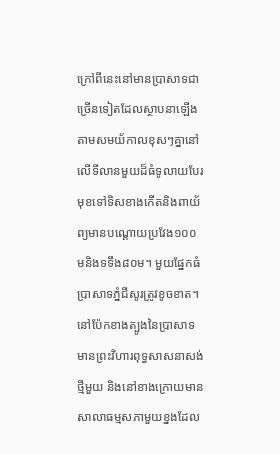ក្រៅពីនេះនៅមានប្រាសាទជាច្រើនទៀតដែលស្ថាបនាឡើងតាមសមយ័កាលខុសៗគ្នានៅលើទីលានមួយដ៏ធំទូលាយបែរមុខទៅទិសខាងកើតនិងពាយ័ព្យមានបណ្ដោយប្រវែង១០០មនិងទទឹង៨០ម។ មួយផ្នែកធំប្រាសាទភ្នំជីសូរត្រូវខូចខាត។
នៅប៉ែកខាងត្បូងនៃប្រាសាទ មានព្រះវិហារពុទ្ធសាសនាសង់ថ្មីមួយ និងនៅខាងក្រោយមានសាលាធម្មសភាមួយខ្នងដែល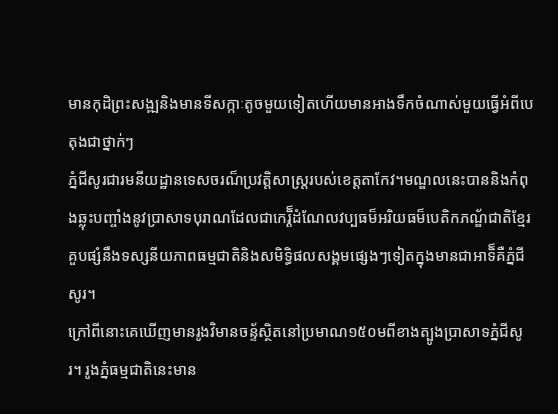មានកុដិព្រះសង្ឍនិងមានទីសក្កាៈតូចមួយទៀតហើយមានអាងទឹកចំណាស់មួយធ្វើអំពីបេតុងជាថ្នាក់ៗ
ភ្នំជីសូរជារមនីយដ្ឋានទេសចរណ៏ប្រវត្តិសាស្ត្ររបស់ខេត្តតាកែវ។មណ្ឌលនេះបាននិងកំពុងឆ្លុះបញ្ចាំងនូវប្រាសាទបុរាណដែលជាកេរ្តិ៏ដំណែលវប្បធម៏អរិយធម៏បេតិកភណ្ឌ័ជាតិខ្មែរគួបផ្សំនឹងទស្សនីយភាពធម្មជាតិនិងសមិទ្ធិផលសង្គមផ្សេងៗទៀតក្នុងមានជាអាទិ៏គឺភ្នំជីសូរ។
ក្រៅពីនោះគេឃើញមានរូងវិមានចន្ទ័ស្ថិតនៅប្រមាណ១៥០មពីខាងត្បូងប្រាសាទភ្នំជីសូរ។ រូងភ្នំធម្មជាតិនេះមាន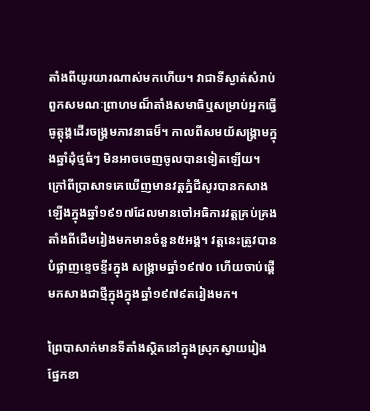តាំងពីយូរយារណាស់មកហើយ។ វាជាទីស្ងាត់សំរាប់ពួកសមណៈព្រាហមណ៏តាំងសមាធិឬសម្រាប់អ្នកធ្វើធូត្តុង្គដើរចង្គ្រមភាវនាធម៏។ កាលពីសមយ័សង្គ្រាមក្នុងឆ្នាំដុំថ្មធំៗ មិនអាចចេញចូលបានទៀតឡើយ។
ក្រៅពីប្រាសាទគេឃើញមានវត្តភ្នំជីសូរបានកសាងឡើងក្នុងឆ្នាំ១៩១៧ដែលមានចៅអធិការវត្តគ្រប់គ្រងតាំងពីដើមរៀងមកមានចំនួន៥អង្គ។ វត្តនេះត្រូវបានបំផ្លាញខ្ទេចខ្ទីរក្នុង សង្គ្រាមឆ្នាំ១៩៧០ ហើយចាប់ផ្ដើមកសាងជាថ្មីក្នុងក្នុងឆ្នាំ១៩៧៩តរៀងមក។

ព្រៃបាសាក់មានទីតាំងស្ថិតនៅក្នុងស្រុកស្វាយរៀងផ្នែកខា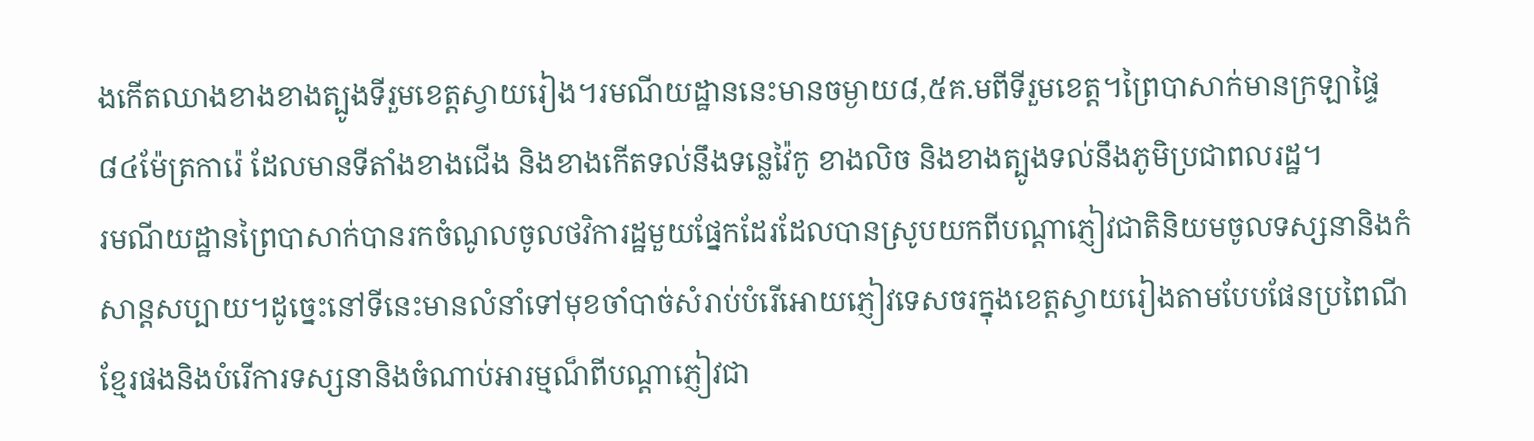ងកើតឈាងខាងខាងត្បូងទីរួមខេត្តស្វាយរៀង។រមណីយដ្ឋាននេះមានចម្ងាយ៨,៥គ.មពីទីរួមខេត្ត។ព្រៃបាសាក់មានក្រឡាផ្ទៃ ៨៤ម៉ែត្រការ៉េ ដែលមានទីតាំងខាងជើង និងខាងកើតទល់នឹងទន្លេវ៉ៃកូ ខាងលិច និងខាងត្បូងទល់នឹងភូមិប្រជាពលរដ្ឋ។
រមណីយដ្ឋានព្រៃបាសាក់បានរកចំណូលចូលថវិការដ្ឋមួយផ្នែកដែរដែលបានស្រូបយកពីបណ្ដាភ្ញៀវជាតិនិយមចូលទស្សនានិងកំសាន្តសប្បាយ។ដូច្នេះនៅទីនេះមានលំនាំទៅមុខចាំបាច់សំរាប់បំរើអោយភ្ញៀវទេសចរក្នុងខេត្តស្វាយរៀងតាមបែបផែនប្រពៃណីខ្មែរផងនិងបំរើការទស្សនានិងចំណាប់អារម្មណ៏ពីបណ្ដាភ្ញៀវជា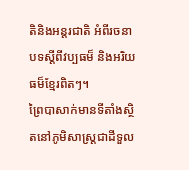តិនិងអន្តរជាតិ អំពីរចនាបទស្ដីពីវប្បធម៏ និងអរិយធម៏ខ្មែរពិតៗ។
ព្រៃបាសាក់មានទីតាំងស្ថិតនៅភូមិសាស្ត្រជាដីទួល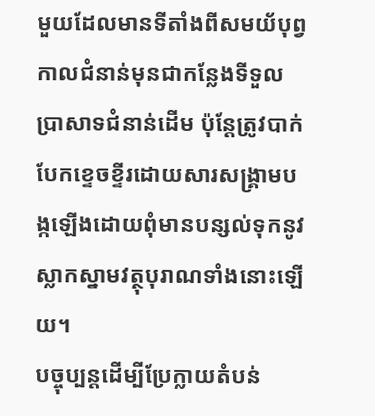មួយដែលមានទីតាំងពីសមយ័បុព្វកាលជំនាន់មុនជាកន្លែងទីទួលប្រាសាទជំនាន់ដើម ប៉ុន្តែត្រូវបាក់បែកខ្ទេចខ្ទីរដោយសារសង្គ្រាមបង្កឡើងដោយពុំមានបន្សល់ទុកនូវស្លាកស្នាមវត្ថុបុរាណទាំងនោះឡើយ។
បច្ចុប្បន្តដើម្បីប្រែក្លាយតំបន់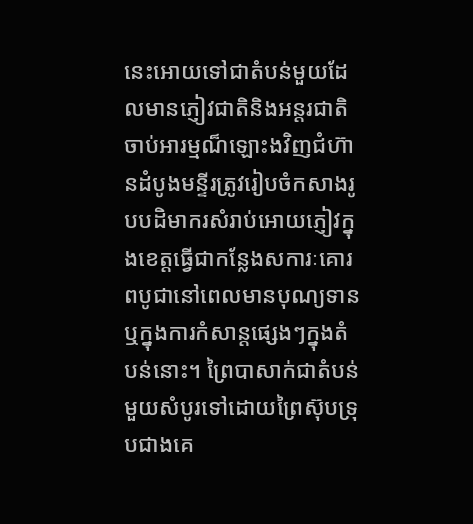នេះអោយទៅជាតំបន់មួយដែលមានភ្ញៀវជាតិនិងអន្តរជាតិចាប់អារម្មណ៏ឡោះងវិញជំហ៊ានដំបូងមន្ទីរត្រូវរៀបចំកសាងរូបបដិមាករសំរាប់អោយភ្ញៀវក្នុងខេត្តធ្វើជាកន្លែងសការៈគោរពបូជានៅពេលមានបុណ្យទានឬក្នុងការកំសាន្តផ្សេងៗក្នុងតំបន់នោះ។ ព្រៃបាសាក់ជាតំបន់មួយសំបូរទៅដោយព្រៃស៊ុបទ្រុបជាងគេ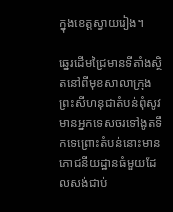ក្នុងខេត្តស្វាយរៀង។

ឆ្នេរដើមជ្រៃមានទីតាំងស្ថិតនៅពីមុខសាលាក្រុងព្រះសីហនុជាតំបន់ពុំសូវមានអ្នកទេសចរទៅងូតទឹកទេព្រោះតំបន់នោះមានភោជនីយដ្ឋានធំមួយដែលសង់ជាប់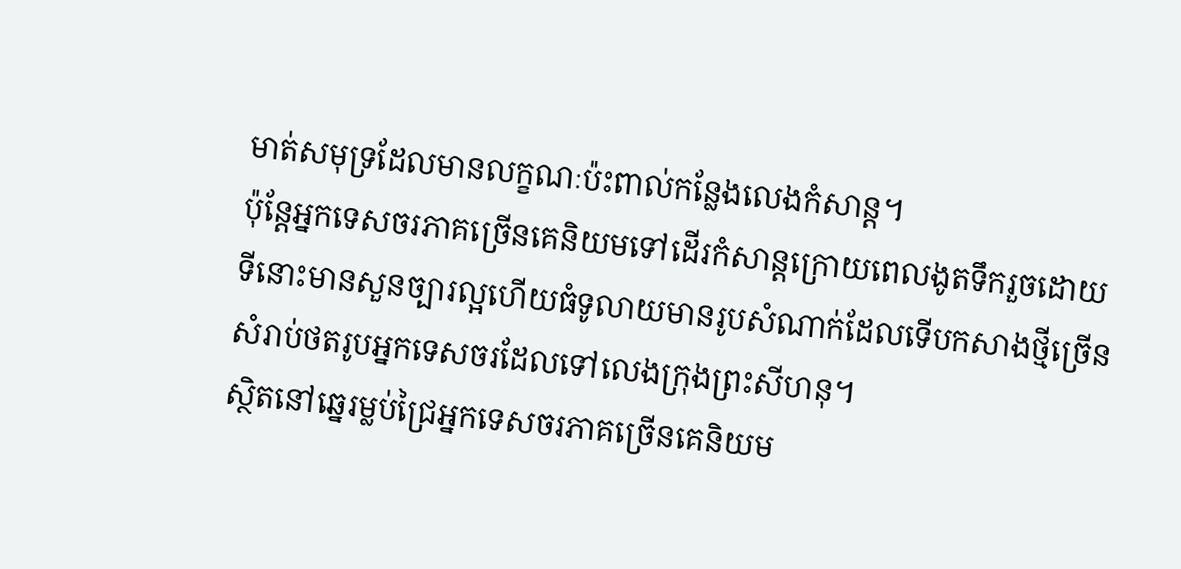មាត់សមុទ្រដែលមានលក្ខណៈប៉ះពាល់កន្លែងលេងកំសាន្ត។
ប៉ុន្តែអ្នកទេសចរភាគច្រើនគេនិយមទៅដើរកំសាន្តក្រោយពេលងូតទឹករួចដោយទីនោះមានសួនច្បារល្អហើយធំទូលាយមានរូបសំណាក់ដែលទើបកសាងថ្មីច្រើនសំរាប់ថតរូបអ្នកទេសចរដែលទៅលេងក្រុងព្រះសីហនុ។
ស្ថិតនៅឆ្នេរម្លប់ជ្រៃអ្នកទេសចរភាគច្រើនគេនិយម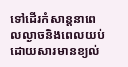ទៅដើរកំសាន្តនាពេលល្ងាចនិងពេលយប់ដោយសារមានខ្យល់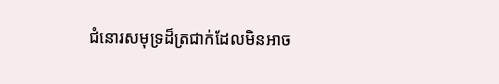ជំនោរសមុទ្រដ៏ត្រជាក់ដែលមិនអាច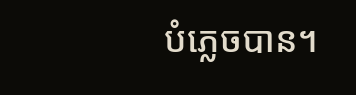បំភ្លេចបាន។